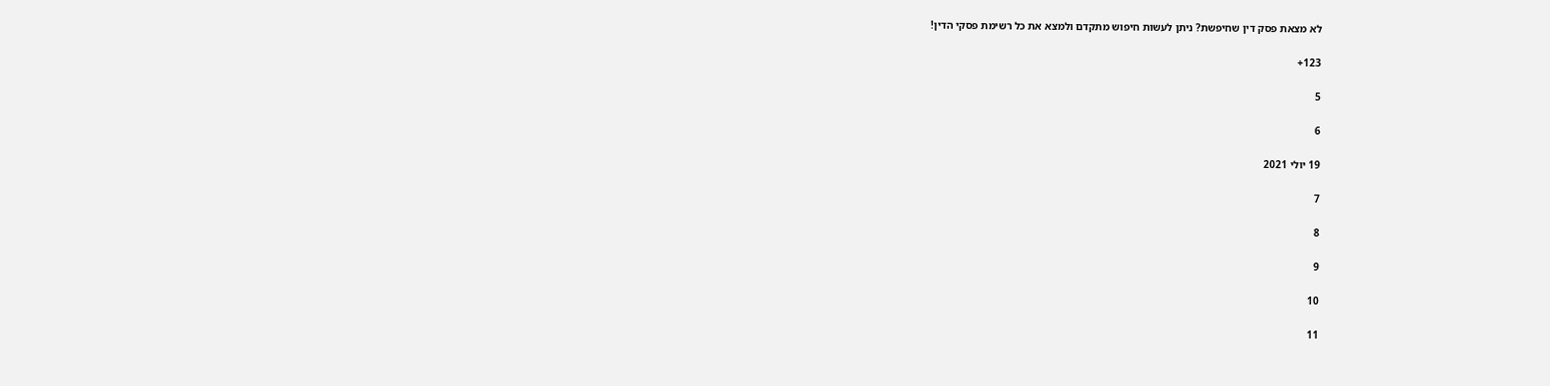לא מצאת פסק דין שחיפשת? ניתן לעשות חיפוש מתקדם ולמצא את כל רשימת פסקי הדין!

123+

5

6

19 יולי 2021

7

8

9

10

11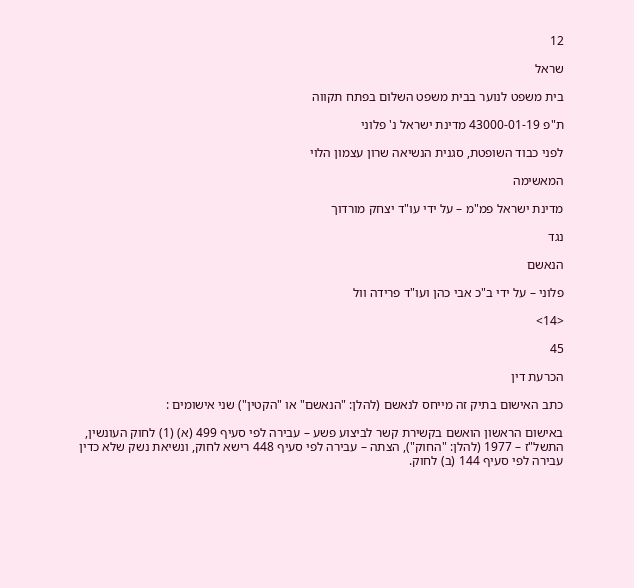12

שראל

בית משפט לנוער בבית משפט השלום בפתח תקווה

ת"פ 43000-01-19 מדינת ישראל נ' פלוני

לפני כבוד השופטת, סגנית הנשיאה שרון עצמון הלוי

המאשימה

מדינת ישראל פמ"מ – על ידי עו"ד יצחק מורדוך

נגד

הנאשם

פלוני – על ידי ב"כ אבי כהן ועו"ד פרידה וול

<14>

45

הכרעת דין

כתב האישום בתיק זה מייחס לנאשם (להלן: "הנאשם" או "הקטין") שני אישומים :

באישום הראשון הואשם בקשירת קשר לביצוע פשע – עבירה לפי סעיף 499 (א) (1) לחוק העונשין,
התשל"ז – 1977 (להלן: "החוק"), הצתה – עבירה לפי סעיף 448 רישא לחוק, ונשיאת נשק שלא כדין
עבירה לפי סעיף 144 (ב) לחוק.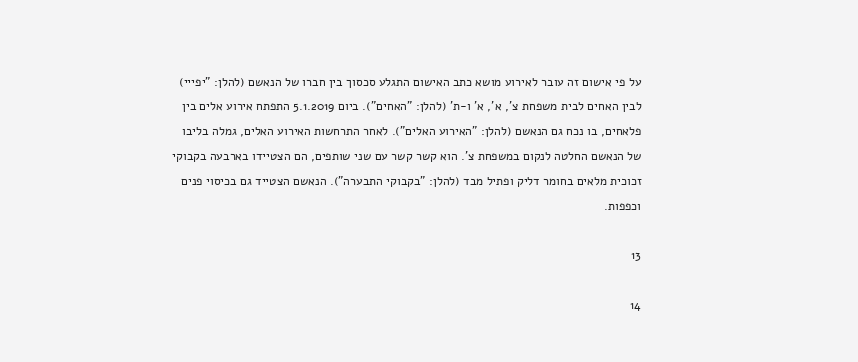על פי אישום זה עובר לאירוע מושא כתב האישום התגלע סכסוך בין חברו של הנאשם (להלן: "יפייי)
לבין האחים לבית משפחת צ', א', א' ו-ת' (להלן: "האחים"). ביום 5.1.2019 התפתח אירוע אלים בין
פלאחים, בו נכח גם הנאשם (להלן: "האירוע האלים"). לאחר התרחשות האירוע האלים, גמלה בליבו
של הנאשם החלטה לנקום במשפחת צ'. הוא קשר קשר עם שני שותפים, הם הצטיידו בארבעה בקבוקי
זכוכית מלאים בחומר דליק ופתיל מבד (להלן: "בקבוקי התבערה"). הנאשם הצטייד גם בכיסוי פנים
וכפפות.

13

14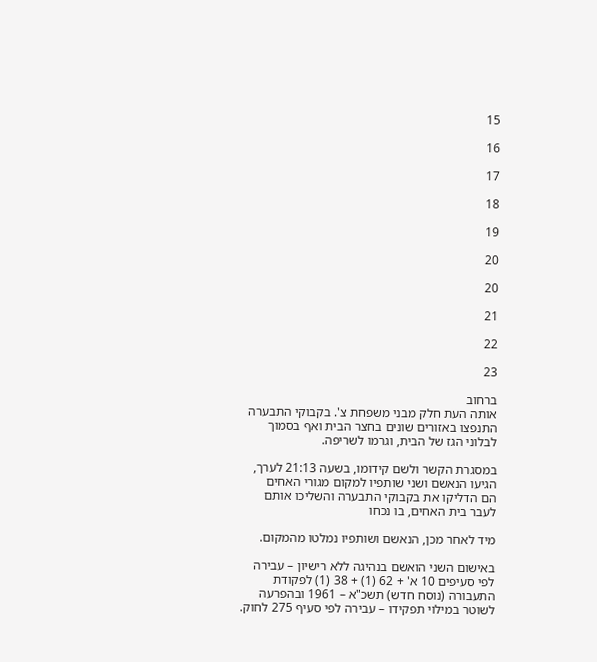15

16

17

18

19

20

20

21

22

23

ברחוב
אותה העת חלק מבני משפחת צ'. בקבוקי התבערה התנפצו באזורים שונים בחצר הבית ואף בסמוך
לבלוני הגז של הבית, וגרמו לשריפה.

במסגרת הקשר ולשם קידומו, בשעה 21:13 לערך, הגיעו הנאשם ושני שותפיו למקום מגורי האחים
הם הדליקו את בקבוקי התבערה והשליכו אותם לעבר בית האחים, בו נכחו

מיד לאחר מכן, הנאשם ושותפיו נמלטו מהמקום.

באישום השני הואשם בנהיגה ללא רישיון – עבירה לפי סעיפים 10 א' + 62 (1) + 38 (1) לפקודת
התעבורה (נוסח חדש) תשכ"א – 1961 ובהפרעה לשוטר במילוי תפקידו – עבירה לפי סעיף 275 לחוק.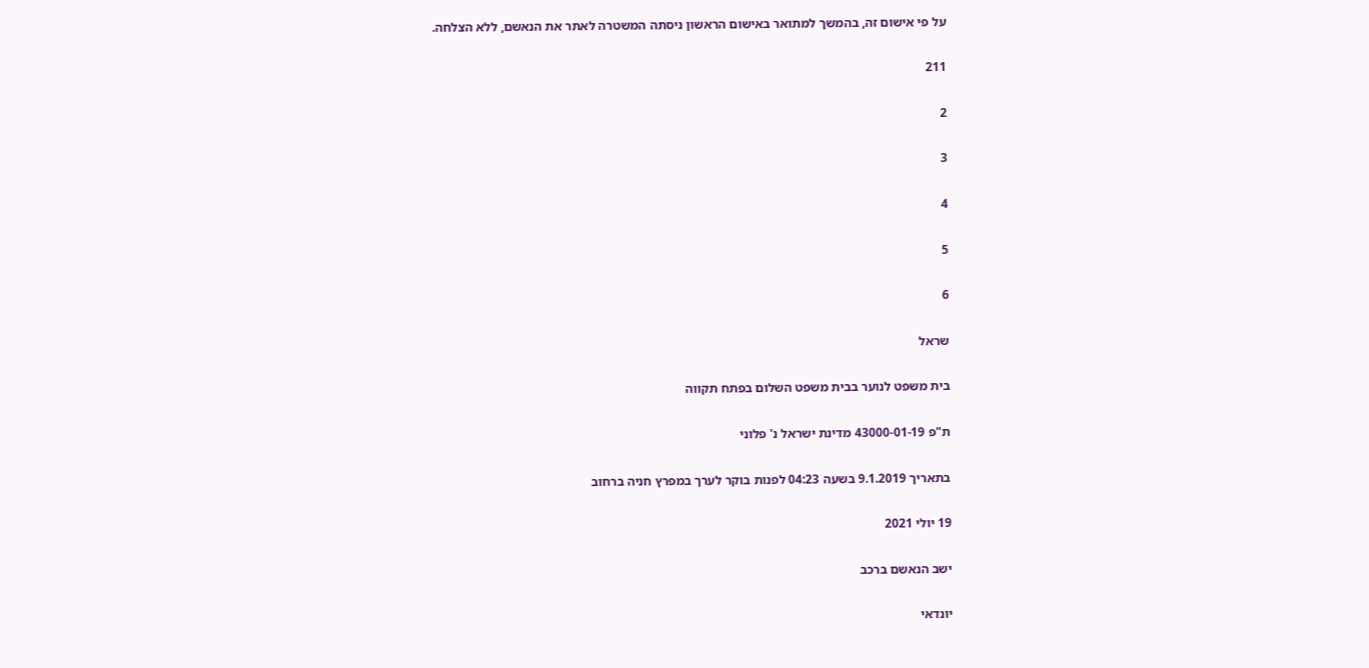על פי אישום זה, בהמשך למתואר באישום הראשון ניסתה המשטרה לאתר את הנאשם, ללא הצלחה.

211

2

3

4

5

6

שראל

בית משפט לנוער בבית משפט השלום בפתח תקווה

ת"פ 43000-01-19 מדינת ישראל נ' פלוני

בתאריך 9.1.2019 בשעה 04:23 לפנות בוקר לערך במפרץ חניה ברחוב

19 יולי 2021

ישב הנאשם ברכב

יונדאי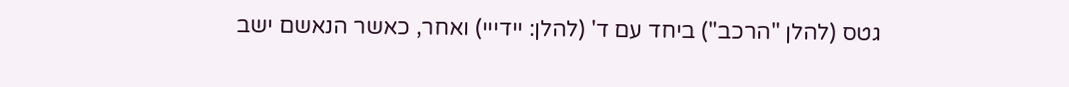גטס (להלן "הרכב") ביחד עם ד' (להלן: יידייי) ואחר, כאשר הנאשם ישב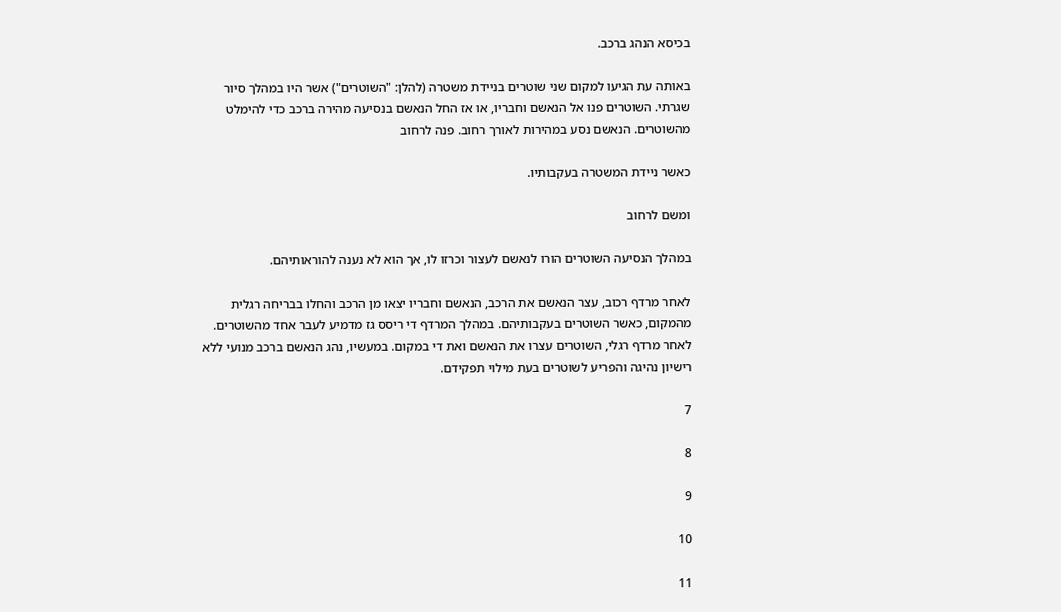בכיסא הנהג ברכב.

באותה עת הגיעו למקום שני שוטרים בניידת משטרה (להלן: "השוטרים") אשר היו במהלך סיור
שגרתי. השוטרים פנו אל הנאשם וחבריו, או אז החל הנאשם בנסיעה מהירה ברכב כדי להימלט
מהשוטרים. הנאשם נסע במהירות לאורך רחוב. פנה לרחוב

כאשר ניידת המשטרה בעקבותיו.

ומשם לרחוב

במהלך הנסיעה השוטרים הורו לנאשם לעצור וכרזו לו, אך הוא לא נענה להוראותיהם.

לאחר מרדף רכוב, עצר הנאשם את הרכב, הנאשם וחבריו יצאו מן הרכב והחלו בבריחה רגלית
מהמקום, כאשר השוטרים בעקבותיהם. במהלך המרדף די ריסס גז מדמיע לעבר אחד מהשוטרים.
לאחר מרדף רגלי, השוטרים עצרו את הנאשם ואת די במקום. במעשיו, נהג הנאשם ברכב מנועי ללא
רישיון נהיגה והפריע לשוטרים בעת מילוי תפקידם.

7

8

9

10

11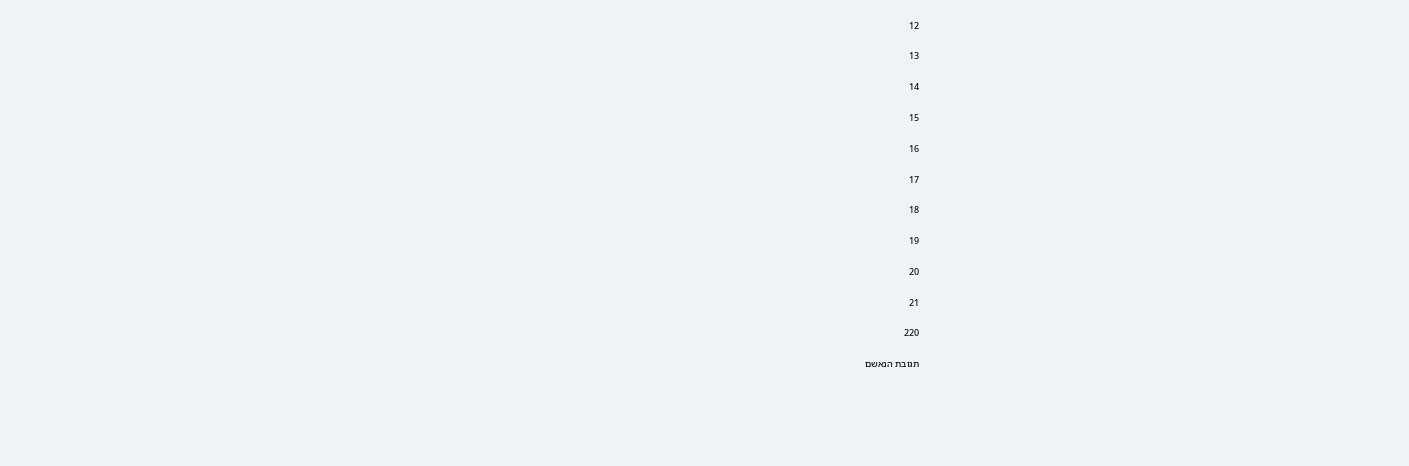12

13

14

15

16

17

18

19

20

21

220

תגובת הנאשם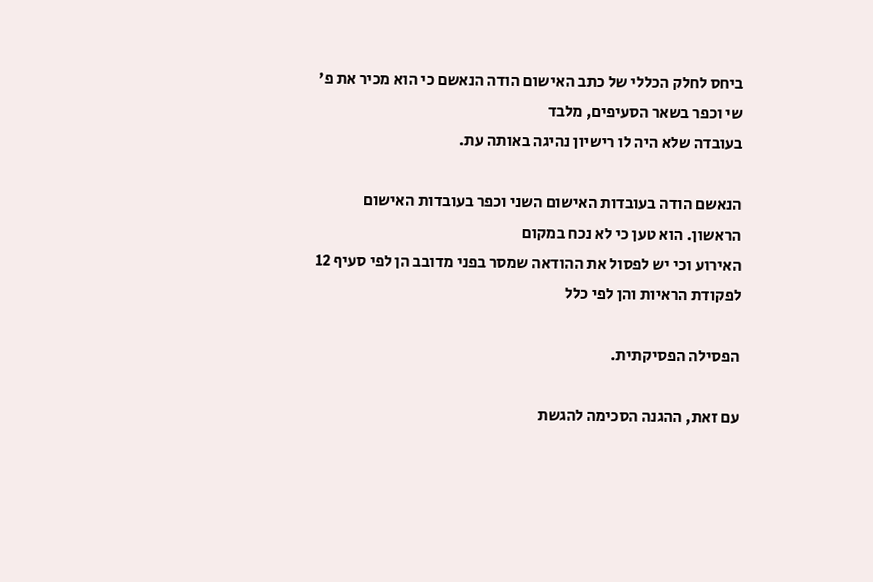ביחס לחלק הכללי של כתב האישום הודה הנאשם כי הוא מכיר את פ' שי וכפר בשאר הסעיפים, מלבד
בעובדה שלא היה לו רישיון נהיגה באותה עת.

הנאשם הודה בעובדות האישום השני וכפר בעובדות האישום הראשון. הוא טען כי לא נכח במקום
האירוע וכי יש לפסול את ההודאה שמסר בפני מדובב הן לפי סעיף 12 לפקודת הראיות והן לפי כלל

הפסילה הפסיקתית.

עם זאת, ההגנה הסכימה להגשת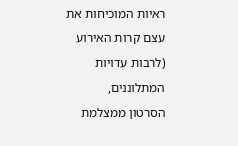ראיות המוכיחות את עצם קרות האירוע (לרבות עדויות המתלוננים,
הסרטון ממצלמת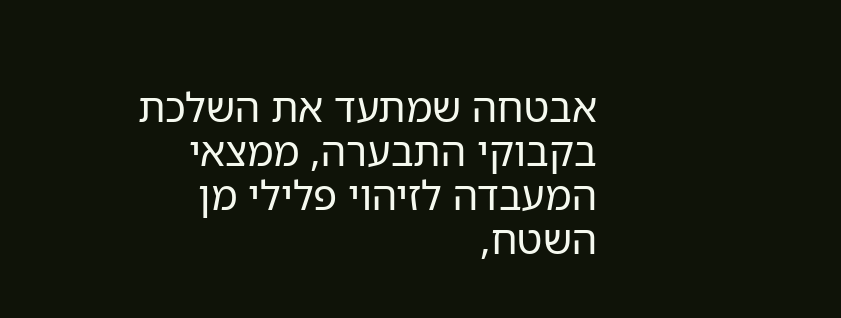אבטחה שמתעד את השלכת בקבוקי התבערה, ממצאי המעבדה לזיהוי פלילי מן
השטח,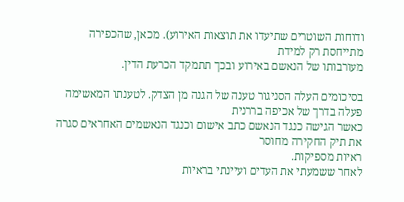ודוחות השוטרים שתיעדו את תוצאות האירוע). מכאן, שהכפירה מתייחסת רק למידת
מעורבותו של הנאשם באירוע ובכך תתמקד הכרעת הדין.

בסיכומים העלה הסניגור טענה של הגנה מן הצדק. לטענתו המאשימה פעלה בדרך של אכיפה בררנית
כאשר הגישה כנגד הנאשם כתב אישום וכנגד הנאשמים האחראים סגרה את תיק החקירה מחוסר
ראיות מספיקות.
לאחר ששמעתי את העדים ועיינתי בראיות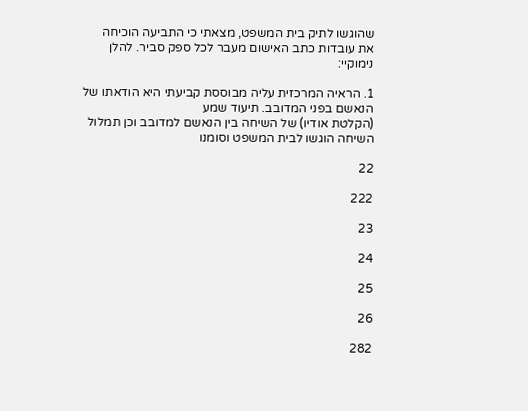שהוגשו לתיק בית המשפט, מצאתי כי התביעה הוכיחה
את עובדות כתב האישום מעבר לכל ספק סביר. להלן נימוקיי:

1. הראיה המרכזית עליה מבוססת קביעתי היא הודאתו של הנאשם בפני המדובב. תיעוד שמע
(הקלטת אודיו) של השיחה בין הנאשם למדובב וכן תמלול השיחה הוגשו לבית המשפט וסומנו

22

222

23

24

25

26

282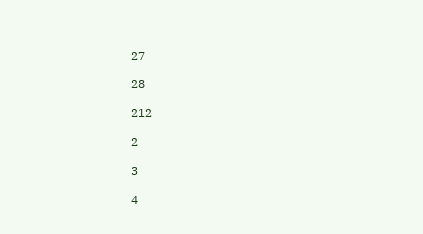27

28

212

2

3

4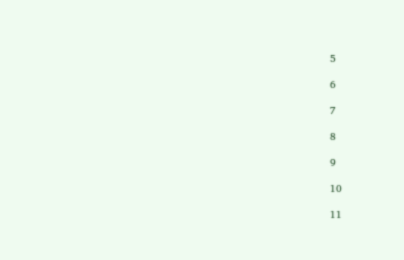5

6

7

8

9

10

11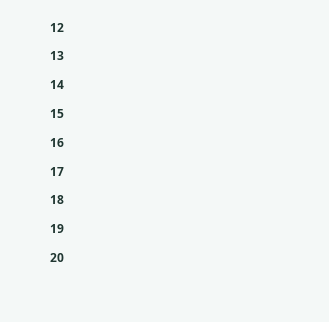12

13

14

15

16

17

18

19

20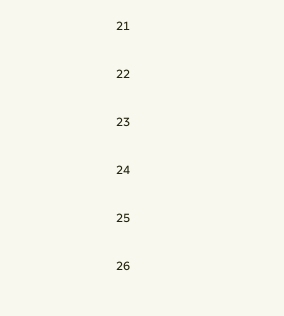21

22

23

24

25

26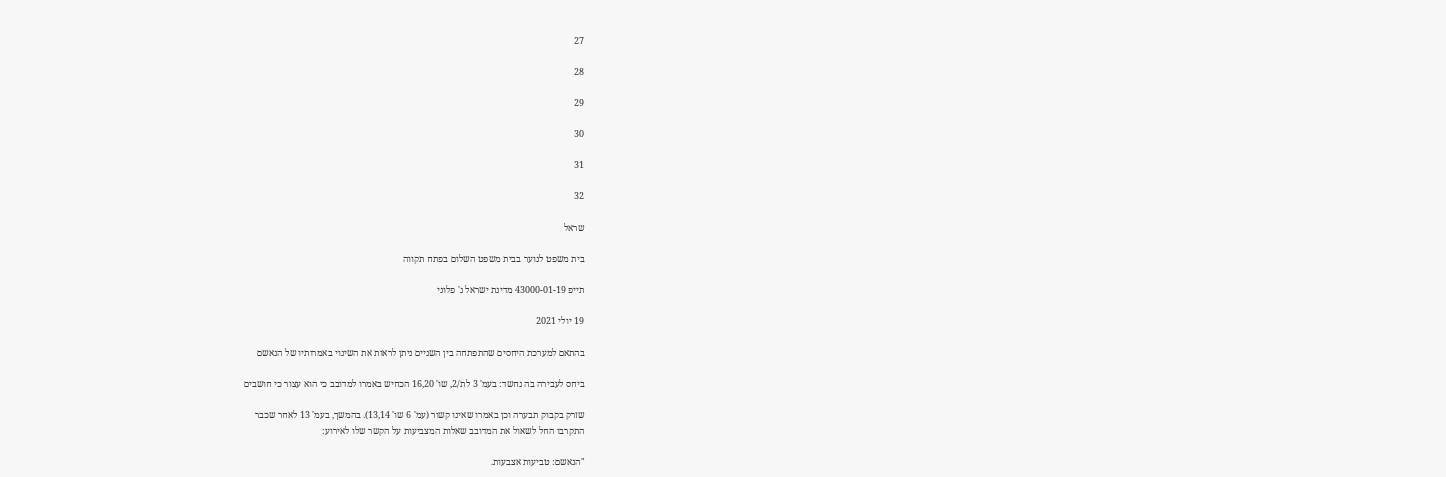27

28

29

30

31

32

שראל

בית משפט לנוער בבית משפט השלום בפתח תקווה

תייפ 43000-01-19 מדינת ישראל נ' פלוני

19 יולי 2021

בהתאם למערכת היחסים שהתפתחה בין השניים ניתן לראות את השינוי באמרותיו של הנאשם

ביחס לעבירה בה נחשד: בעמ' 3 לת/2, שו' 16,20 הכחיש באמרו למדובב כי הוא עצור כי חושבים

שזרק בקבוק תבערה וכן באמרו שאינו קשור (עמ' 6 שו' 13,14). בהמשך, בעמ' 13 לאחר שכבר
התקרבו החל לשאול את המדובב שאלות המצביעות על הקשר שלו לאירוע:

"הנאשם: טביעות אצבעות.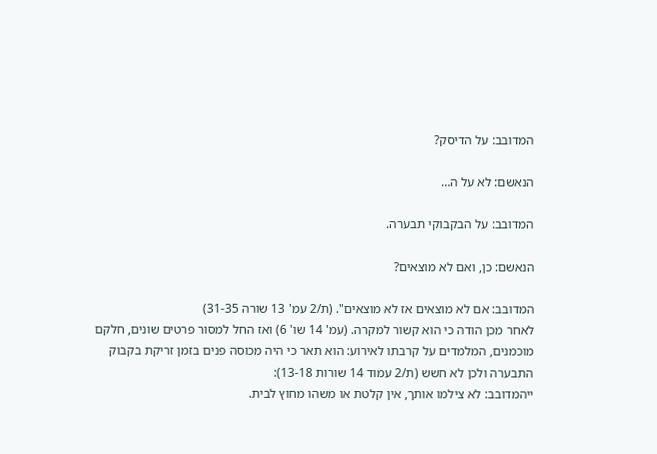המדובב: על הדיסק?

הנאשם: לא על ה…

המדובב: על הבקבוקי תבערה.

הנאשם: כן, ואם לא מוצאים?

המדובב: אם לא מוצאים אז לא מוצאים". (ת/2 עמ' 13 שורה 31-35)
לאחר מכן הודה כי הוא קשור למקרה. (עמ' 14 שו' 6) ואז החל למסור פרטים שונים, חלקם
מוכמנים, המלמדים על קרבתו לאירוע: הוא תאר כי היה מכוסה פנים בזמן זריקת בקבוק
התבערה ולכן לא חשש (ת/2 עמוד 14 שורות 13-18):
ייהמדובב: לא צילמו אותך, אין קלטת או משהו מחוץ לבית.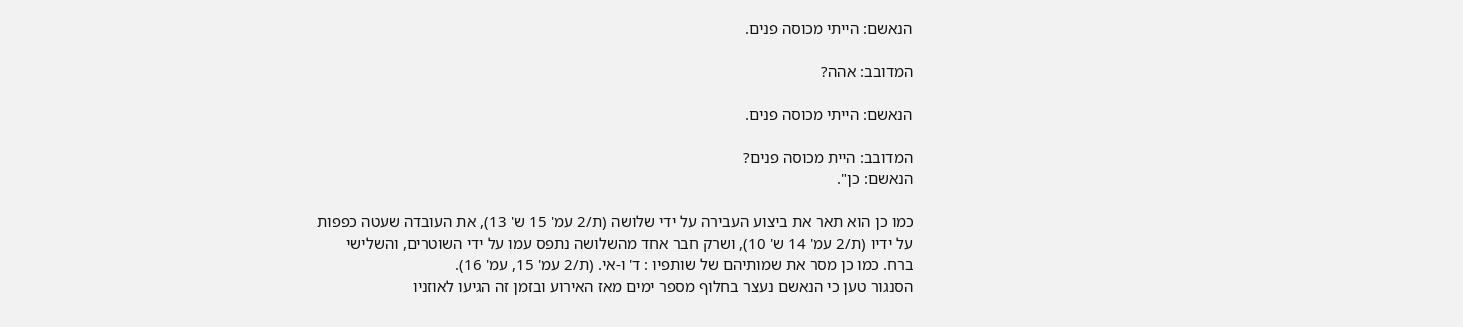הנאשם: הייתי מכוסה פנים.

המדובב: אהה?

הנאשם: הייתי מכוסה פנים.

המדובב: היית מכוסה פנים?
הנאשם: כן".

כמו כן הוא תאר את ביצוע העבירה על ידי שלושה (ת/2 עמ' 15 ש' 13), את העובדה שעטה כפפות
על ידיו (ת/2 עמ' 14 ש' 10), ושרק חבר אחד מהשלושה נתפס עמו על ידי השוטרים, והשלישי
ברח. כמו כן מסר את שמותיהם של שותפיו : ד' ו-אי. (ת/2 עמ' 15, עמ' 16).
הסנגור טען כי הנאשם נעצר בחלוף מספר ימים מאז האירוע ובזמן זה הגיעו לאוזניו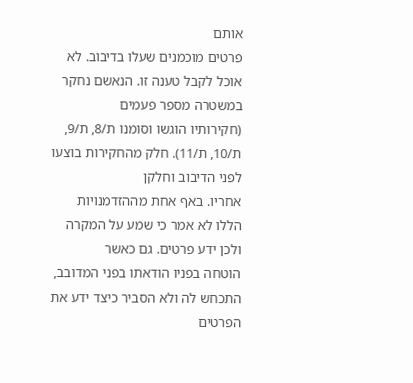אותם
פרטים מוכמנים שעלו בדיבוב. לא אוכל לקבל טענה זו. הנאשם נחקר במשטרה מספר פעמים
(חקירותיו הוגשו וסומנו ת/8, ת/9, ת/10, ת/11). חלק מהחקירות בוצעו לפני הדיבוב וחלקן
אחריו. באף אחת מההזדמנויות הללו לא אמר כי שמע על המקרה ולכן ידע פרטים. גם כאשר
הוטחה בפניו הודאתו בפני המדובב, התכחש לה ולא הסביר כיצד ידע את הפרטים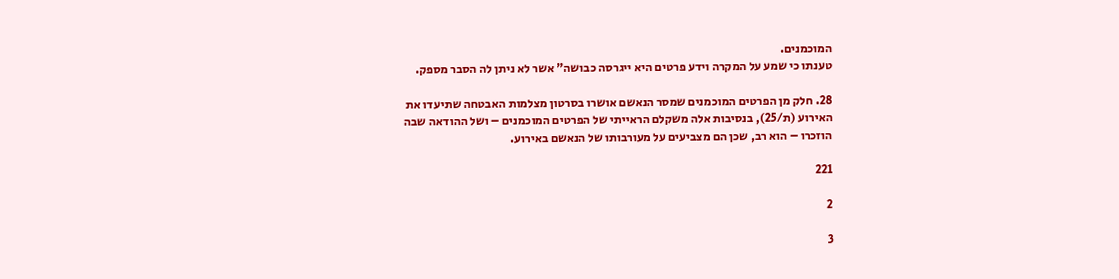המוכמנים.
טענתו כי שמע על המקרה וידע פרטים היא ייגרסה כבושה" אשר לא ניתן לה הסבר מספק.

28. חלק מן הפרטים המוכמנים שמסר הנאשם אושרו בסרטון מצלמות האבטחה שתיעדו את
האירוע (ת/25), בנסיבות אלה משקלם הראייתי של הפרטים המוכמנים – ושל ההודאה שבה
הוזכרו – הוא רב, שכן הם מצביעים על מעורבותו של הנאשם באירוע.

221

2

3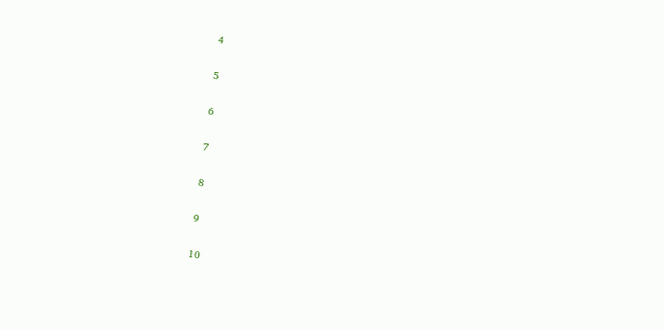4

5

6

7

8

9

10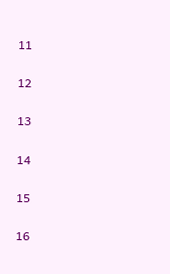11

12

13

14

15

16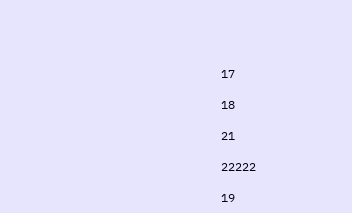17

18

21

22222

19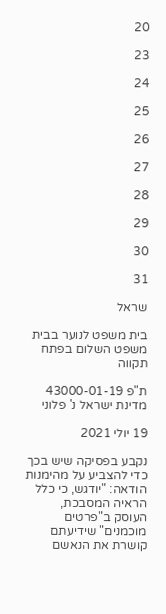20

23

24

25

26

27

28

29

30

31

שראל

בית משפט לנוער בבית משפט השלום בפתח תקווה

ת"פ 43000-01-19 מדינת ישראל נ' פלוני

19 יולי 2021

נקבע בפסיקה שיש בכך כדי להצביע על מהימנות הודאה: "יודגש, כי כלל הראיה המסבכת,
העוסק ב"פרטים מוכמנים" שידיעתם קושרת את הנאשם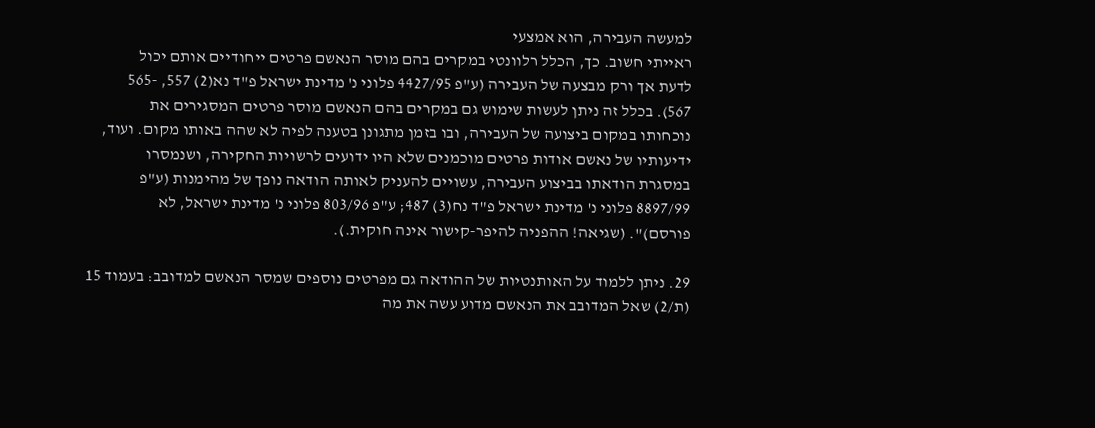למעשה העבירה, הוא אמצעי
ראייתי חשוב. כך, הכלל רלוונטי במקרים בהם מוסר הנאשם פרטים ייחודיים אותם יכול
לדעת אך ורק מבצעה של העבירה (ע"פ 4427/95 פלוני נ' מדינת ישראל פ"ד נא(2) 557, -565
567). בכלל זה ניתן לעשות שימוש גם במקרים בהם הנאשם מוסר פרטים המסגירים את
נוכחותו במקום ביצועה של העבירה, ובו בזמן מתגונן בטענה לפיה לא שהה באותו מקום. ועוד,
ידיעותיו של נאשם אודות פרטים מוכמנים שלא היו ידועים לרשויות החקירה, ושנמסרו
במסגרת הודאתו בביצוע העבירה, עשויים להעניק לאותה הודאה נופך של מהימנות (ע"פ
8897/99 פלוני נ' מדינת ישראל פ"ד נח(3) 487; ע"פ 803/96 פלוני נ' מדינת ישראל, לא
פורסם)". (שגיאה! ההפניה להיפר-קישור אינה חוקית.).

29. ניתן ללמוד על האותנטיות של ההודאה גם מפרטים נוספים שמסר הנאשם למדובב: בעמוד 15
(ת/2) שאל המדובב את הנאשם מדוע עשה את מה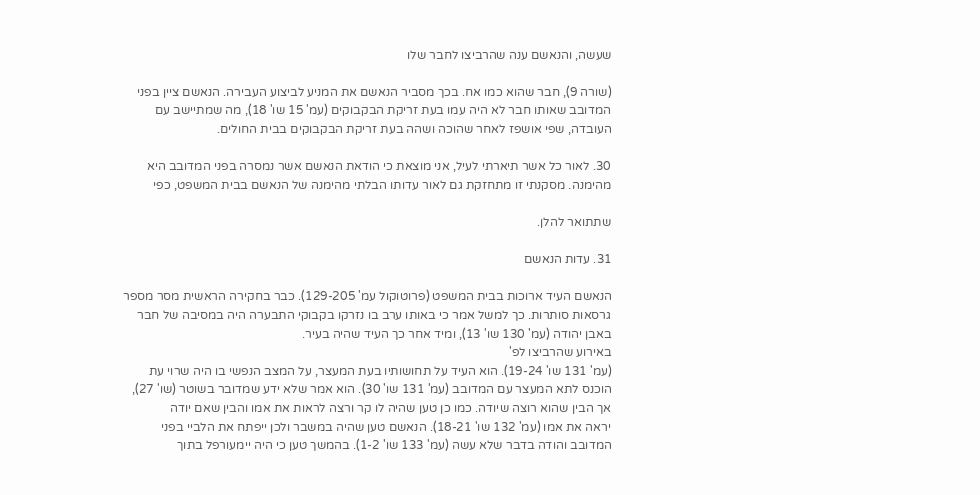שעשה, והנאשם ענה שהרביצו לחבר שלו

(שורה 9), חבר שהוא כמו אח. בכך מסביר הנאשם את המניע לביצוע העבירה. הנאשם ציין בפני
המדובב שאותו חבר לא היה עמו בעת זריקת הבקבוקים (עמ' 15 שו' 18), מה שמתיישב עם
העובדה, שפי אושפז לאחר שהוכה ושהה בעת זריקת הבקבוקים בבית החולים.

30. לאור כל אשר תיארתי לעיל, אני מוצאת כי הודאת הנאשם אשר נמסרה בפני המדובב היא
מהימנה. מסקנתי זו מתחזקת גם לאור עדותו הבלתי מהימנה של הנאשם בבית המשפט, כפי

שתתואר להלן.

31. עדות הנאשם

הנאשם העיד ארוכות בבית המשפט (פרוטוקול עמ' 129-205). כבר בחקירה הראשית מסר מספר
גרסאות סותרות. כך למשל אמר כי באותו ערב בו נזרקו בקבוקי התבערה היה במסיבה של חבר
באבן יהודה (עמ' 130 שו' 13), ומיד אחר כך העיד שהיה בעיר.
באירוע שהרביצו לפ'
(עמ' 131 שו' 19-24). הוא העיד על תחושותיו בעת המעצר, על המצב הנפשי בו היה שרוי עת
הוכנס לתא המעצר עם המדובב (עמ' 131 שו' 30). הוא אמר שלא ידע שמדובר בשוטר (שו' 27),
אך הבין שהוא רוצה שיודה. כמו כן טען שהיה לו קר ורצה לראות את אמו והבין שאם יודה
יראה את אמו (עמ' 132 שו' 18-21). הנאשם טען שהיה במשבר ולכן ייפתח את הלביי בפני
המדובב והודה בדבר שלא עשה (עמ' 133 שו' 1-2). בהמשך טען כי היה יימעורפל בתוך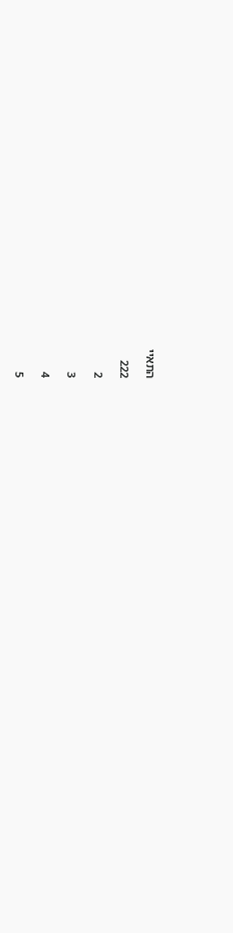התאיי

222

2

3

4

5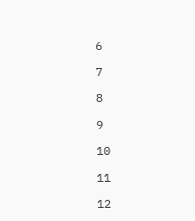6

7

8

9

10

11

12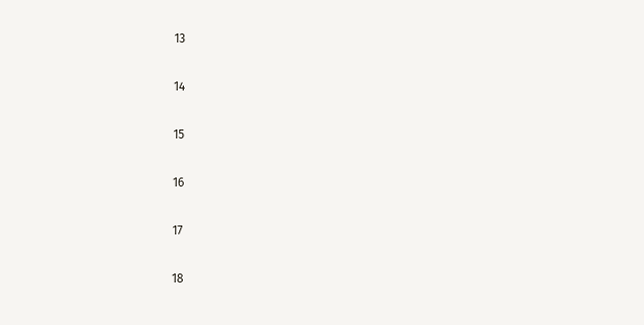13

14

15

16

17

18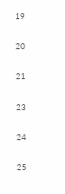19

20

21

23

24

25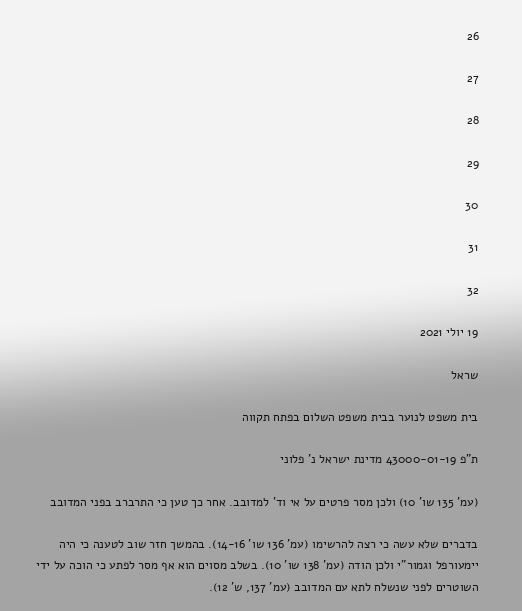26

27

28

29

30

31

32

19 יולי 2021

שראל

בית משפט לנוער בבית משפט השלום בפתח תקווה

ת"פ 43000-01-19 מדינת ישראל נ' פלוני

(עמ' 135 שו' 10) ולכן מסר פרטים על אי וד' למדובב. אחר כך טען כי התרברב בפני המדובב

בדברים שלא עשה כי רצה להרשימו (עמ' 136 שו' 14-16). בהמשך חזר שוב לטענה כי היה
יימעורפל וגמור"י ולכן הודה (עמ' 138 שו' 10). בשלב מסוים הוא אף מסר לפתע כי הוכה על ידי
השוטרים לפני שנשלח לתא עם המדובב (עמ' 137, ש' 12).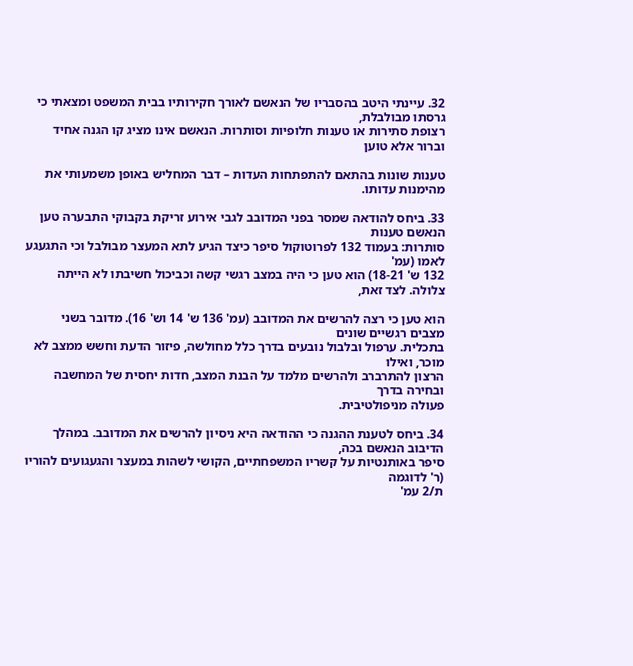32. עיינתי היטב בהסבריו של הנאשם לאורך חקירותיו בבית המשפט ומצאתי כי גרסתו מבולבלת,
רצופת סתירות או טענות חלופיות וסותרות. הנאשם אינו מציג קו הגנה אחיד וברור אלא טוען

טענות שונות בהתאם להתפתחות העדות – דבר המחליש באופן משמעותי את מהימנות עדותו.

33. ביחס להודאה שמסר בפני המדובב לגבי אירוע זריקת בקבוקי התבערה טען הנאשם טענות
סותרות: בעמוד 132 לפרוטוקול סיפר כיצד הגיע לתא המעצר מבולבל וכי התגעגע לאמו (עמ'
132 ש' 18-21) הוא טען כי היה במצב רגשי קשה וכביכול חשיבתו לא הייתה צלולה. לצד זאת,

הוא טען כי רצה להרשים את המדובב (עמ' 136 ש' 14 וש' 16). מדובר בשני מצבים רגשיים שונים
בתכלית. ערפול ובלבול נובעים בדרך כלל מחולשה, פיזור הדעת וחשש ממצב לא מוכר, ואילו
הרצון להתרברב ולהרשים מלמד על הבנת המצב, חדות יחסית של המחשבה ובחירה בדרך
פעולה מניפולטיבית.

34. ביחס לטענת ההגנה כי ההודאה היא ניסיון להרשים את המדובב. במהלך הדיבוב הנאשם בכה,
סיפר באותנטיות על קשריו המשפחתיים, הקושי לשהות במעצר והגעגועים להוריו (ר' לדוגמה
ת/2 עמ'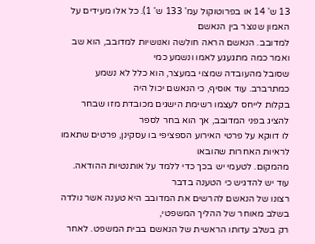13 ש' 14 או בפרוטוקול עמ' 133 ש' 1). כל אלו מעידים על האמון שנוצר בין הנאשם
למדובב. הנאשם הראה חולשה ואנושיות למדובב, הוא שב ואמר כמה מתגעגע לאמו ונשמע כמי
שסובל מהעובדה שמצוי במעצר, הוא כלל לא נשמע כמתרברב. עוד אוסיף, כי הנאשם יכול היה
בקלות לייחס לעצמו רשימת הישגים מכובדת מזו שבחר להציג בפני המדובב, אך הוא בחר לספר
לו דווקא על פרטי האירוע הספציפי בו עסקינן, פרטים שתאמו לראיות האחרות שהובאו
מהמקום. לטעמי יש בכך כדי ללמד על אותנטיות ההודאה. עוד יש להדגיש כי הטענה בדבר
רצונו של הנאשם להרשים את המדובב היא טענה אשר נולדה בשלב מאוחר של ההליך המשפטי,
רק בשלב עדותו הראשית של הנאשם בבית המשפט. לאחר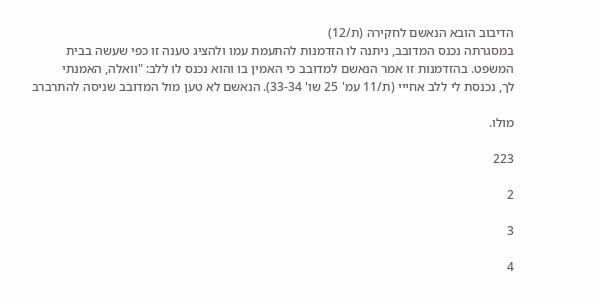הדיבוב הובא הנאשם לחקירה (ת/12)
במסגרתה נכנס המדובב, ניתנה לו הזדמנות להתעמת עמו ולהציג טענה זו כפי שעשה בבית
המשפט. בהזדמנות זו אמר הנאשם למדובב כי האמין בו והוא נכנס לו ללב: "וואלה, האמנתי
לך, נכנסת לי ללב אחייי (ת/11 עמ' 25 שו' 33-34). הנאשם לא טען מול המדובב שניסה להתרברב

מולו.

223

2

3

4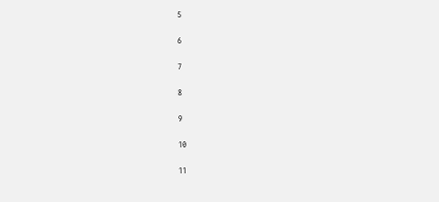5

6

7

8

9

10

11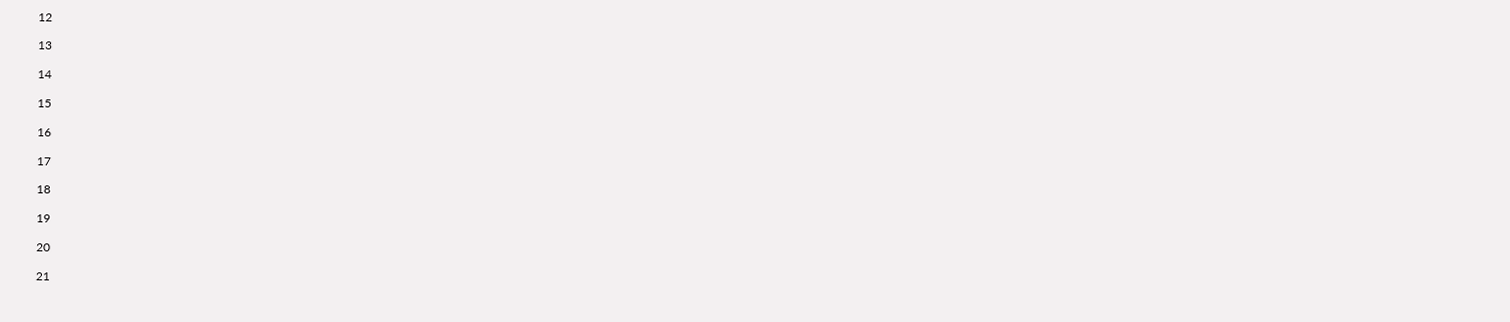12

13

14

15

16

17

18

19

20

21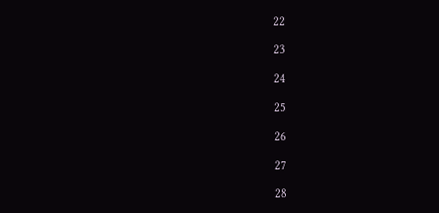22

23

24

25

26

27

28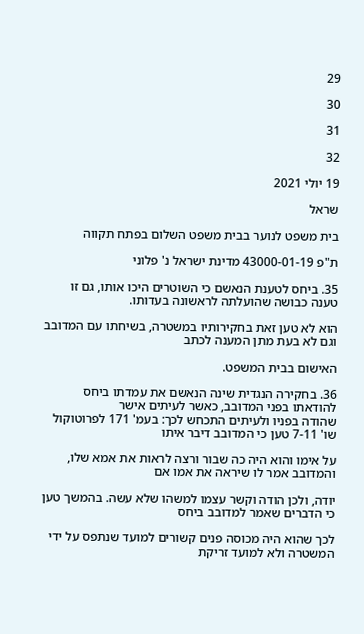29

30

31

32

19 יולי 2021

שראל

בית משפט לנוער בבית משפט השלום בפתח תקווה

ת"פ 43000-01-19 מדינת ישראל נ' פלוני

35. ביחס לטענת הנאשם כי השוטרים היכו אותו, גם זו טענה כבושה שהועלתה לראשונה בעדותו.

הוא לא טען זאת בחקירותיו במשטרה, בשיחתו עם המדובב וגם לא בעת מתן המענה לכתב

האישום בבית המשפט.

36. בחקירה הנגדית שינה הנאשם את עמדתו ביחס להודאתו בפני המדובב, כאשר לעיתים אישר
שהודה בפניו ולעיתים התכחש לכך: בעמ' 171 לפרוטוקול שו' 7-11 טען כי המדובב דיבר איתו

על אימו והוא היה כה שבור ורצה לראות את אמא שלו, והמדובב אמר לו שיראה את אמו אם

יודה, ולכן הודה וקשר עצמו למשהו שלא עשה. בהמשך טען כי הדברים שאמר למדובב ביחס

לכך שהוא היה מכוסה פנים קשורים למועד שנתפס על ידי המשטרה ולא למועד זריקת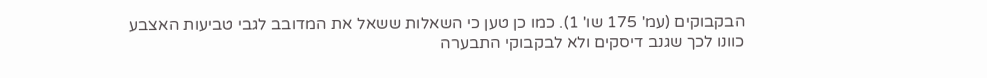הבקבוקים (עמ' 175 שו' 1). כמו כן טען כי השאלות ששאל את המדובב לגבי טביעות האצבע
כוונו לכך שגנב דיסקים ולא לבקבוקי התבערה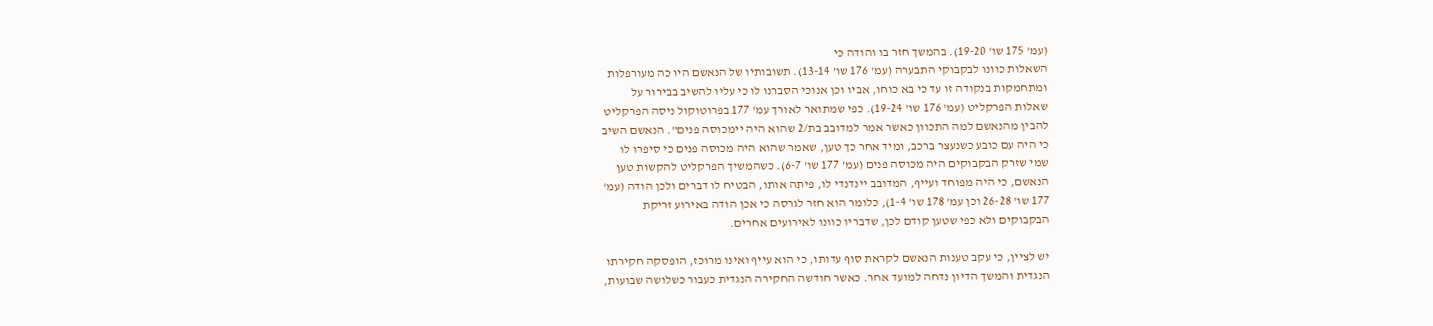(עמ' 175 שו' 19-20). בהמשך חזר בו והודה כי
השאלות כוונו לבקבוקי התבערה (עמ' 176 שו' 13-14). תשובותיו של הנאשם היו כה מעורפלות
ומתחמקות בנקודה זו עד כי בא כוחו, אביו וכן אנוכי הסברנו לו כי עליו להשיב בבירור על
שאלות הפרקליט (עמ' 176 שו' 19-24). כפי שמתואר לאורך עמ' 177 בפרוטוקול ניסה הפרקליט
להבין מהנאשם למה התכוון כאשר אמר למדובב בת/2 שהוא היה יימכוסה פנים". הנאשם השיב
כי היה עם כובע כשנעצר ברכב, ומיד אחר כך טען, שאמר שהוא היה מכוסה פנים כי סיפרו לו
שמי שזרק הבקבוקים היה מכוסה פנים (עמ' 177 שו' 6-7). כשהמשיך הפרקליט להקשות טען
הנאשם, כי היה מפוחד ועייף, המדובב יינדנדי לו, פיתה אותו, הבטיח לו דברים ולכן הודה (עמ'
177 שו' 26-28 וכן עמ' 178 שו' 1-4), כלומר הוא חזר לגרסה כי אכן הודה באירוע זריקת
הבקבוקים ולא כפי שטען קודם לכן, שדבריו כוונו לאירועים אחרים.

יש לציין, כי עקב טענות הנאשם לקראת סוף עדותו, כי הוא עייף ואינו מרוכז, הופסקה חקירתו
הנגדית והמשך הדיון נדחה למועד אחר. כאשר חודשה החקירה הנגדית כעבור כשלושה שבועות,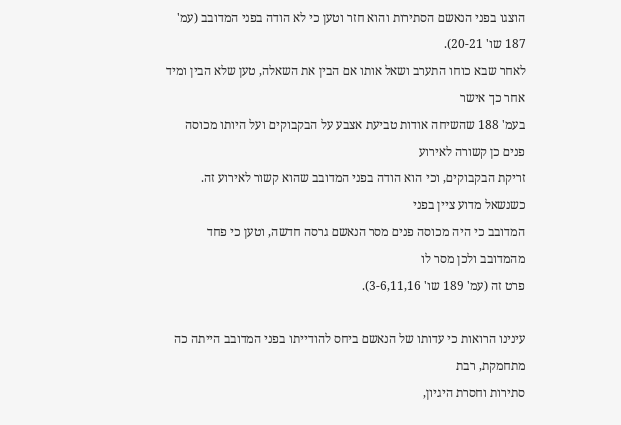הוצגו בפני הנאשם הסתירות והוא חזר וטען כי לא הודה בפני המדובב (עמ' 187 שו' 20-21).
לאחר שבא כוחו התערב ושאל אותו אם הבין את השאלה, טען שלא הבין ומיד אחר כך אישר
בעמ' 188 שהשיחה אודות טביעת אצבע על הבקבוקים ועל היותו מכוסה פנים כן קשורה לאירוע
זריקת הבקבוקים, וכי הוא הודה בפני המדובב שהוא קשור לאירוע זה. כשנשאל מדוע ציין בפני
המדובב כי היה מכוסה פנים מסר הנאשם גרסה חדשה, וטען כי פחד מהמדובב ולכן מסר לו
פרט זה (עמ' 189 שו' 3-6,11,16).

עינינו הרואות כי עדותו של הנאשם ביחס להודייתו בפני המדובב הייתה כה מתחמקת, רבת
סתירות וחסרת היגיון,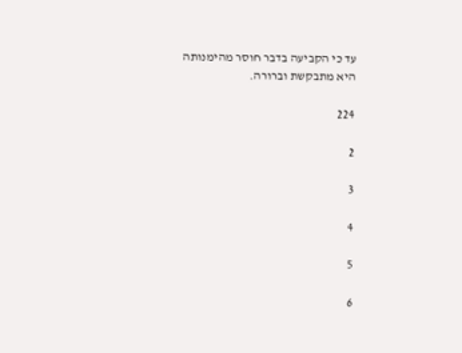עד כי הקביעה בדבר חוסר מהימנותה היא מתבקשת וברורה.

224

2

3

4

5

6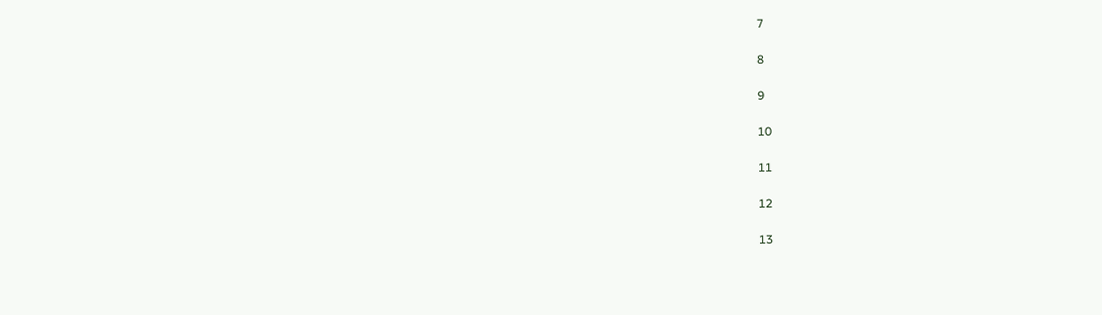7

8

9

10

11

12

13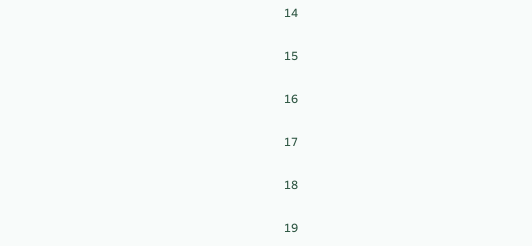14

15

16

17

18

19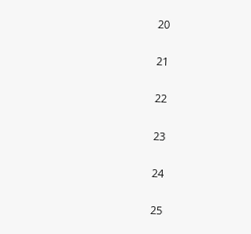20

21

22

23

24

25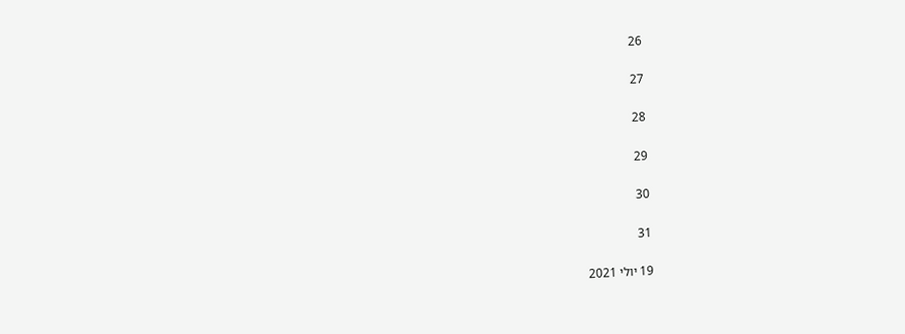26

27

28

29

30

31

19 יולי 2021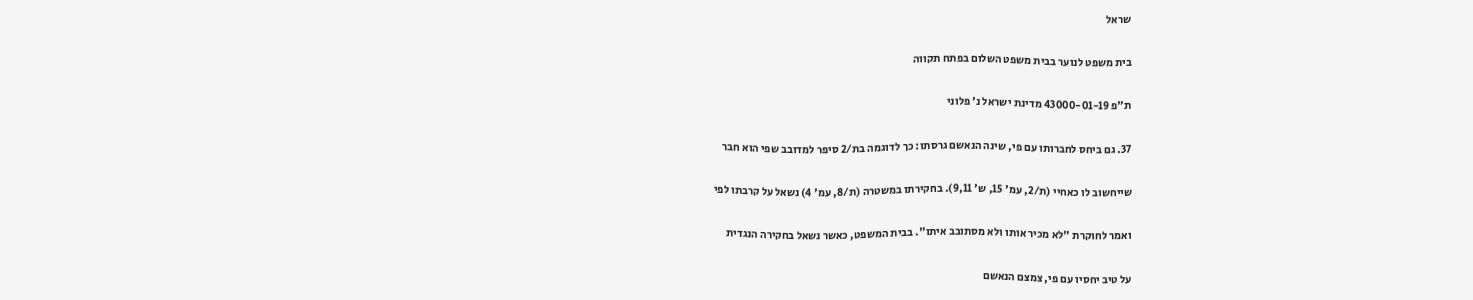שראל

בית משפט לנוער בבית משפט השלום בפתח תקווה

ת"פ 43000-01-19 מדינת ישראל נ' פלוני

37. גם ביחס לחברותו עם פי, שינה הנאשם גרסתו: כך לדוגמה בת/2 סיפר למדובב שפי הוא חבר

שייחשוב לו כאחיי (ת/2, עמ' 15, ש' 9,11). בחקירתו במשטרה (ת/8, עמ' 4) נשאל על קרבתו לפי

ואמר לחוקרת "לא מכיר אותו ולא מסתובב איתו". בבית המשפט, כאשר נשאל בחקירה הנגדית

על טיב יחסיו עם פי, צמצם הנאשם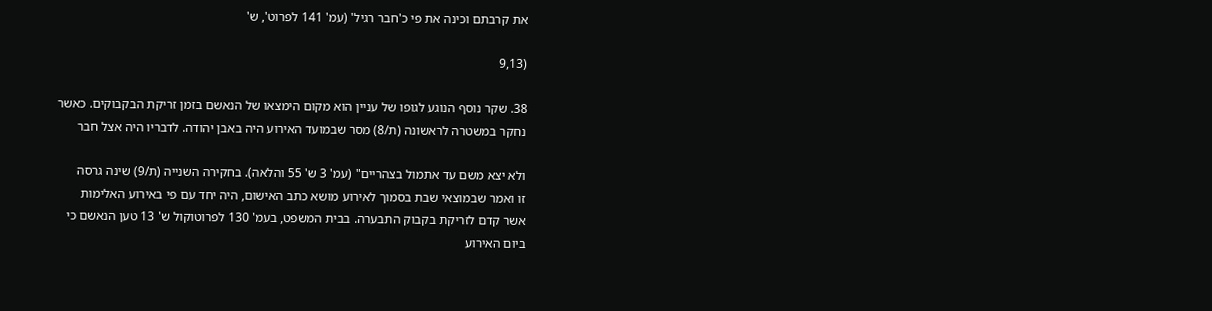את קרבתם וכינה את פי כ'חבר רגיל' (עמ' 141 לפרוט', ש'

(9,13

38. שקר נוסף הנוגע לגופו של עניין הוא מקום הימצאו של הנאשם בזמן זריקת הבקבוקים. כאשר
נחקר במשטרה לראשונה (ת/8) מסר שבמועד האירוע היה באבן יהודה. לדבריו היה אצל חבר

ולא יצא משם עד אתמול בצהריים" (עמ' 3 ש' 55 והלאה). בחקירה השנייה (ת/9) שינה גרסה
זו ואמר שבמוצאי שבת בסמוך לאירוע מושא כתב האישום, היה יחד עם פי באירוע האלימות
אשר קדם לזריקת בקבוק התבערה. בבית המשפט, בעמ' 130 לפרוטוקול ש' 13 טען הנאשם כי
ביום האירוע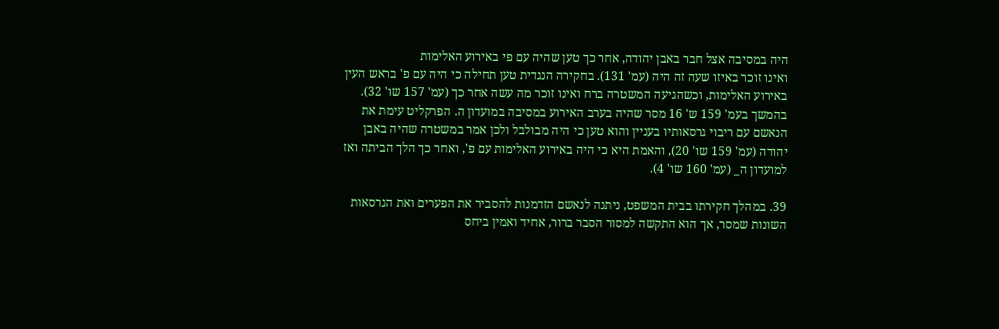היה במסיבה אצל חבר באבן יהודה, אחר כך טען שהיה עם פי באירוע האלימות
ואינו זוכר באיזו שעה זה היה (עמ' 131). בחקירה הנגדית טען תחילה כי היה עם פ' בראש העין
באירוע האלימות, וכשהגיעה המשטרה ברח ואינו זוכר מה עשה אחר כך (עמ' 157 שו' 32).
בהמשך בעמ' 159 ש' 16 מסר שהיה בערב האירוע במסיבה במועדון ה. הפרקליט עימת את
הנאשם עם ריבוי גרסאותיו בעניין והוא טען כי היה מבולבל ולכן אמר במשטרה שהיה באבן
יהודה (עמ' 159 שו' 20), והאמת היא כי היה באירוע האלימות עם פ', ואחר כך הלך הביתה ואז
למועדון ה_ (עמ' 160 שו' 4).

39. במהלך חקירתו בבית המשפט, ניתנה לנאשם הזדמנות להסביר את הפערים ואת הגרסאות
השונות שמסר, אך הוא התקשה למסור הסבר ברור, אחיד ואמין ביחס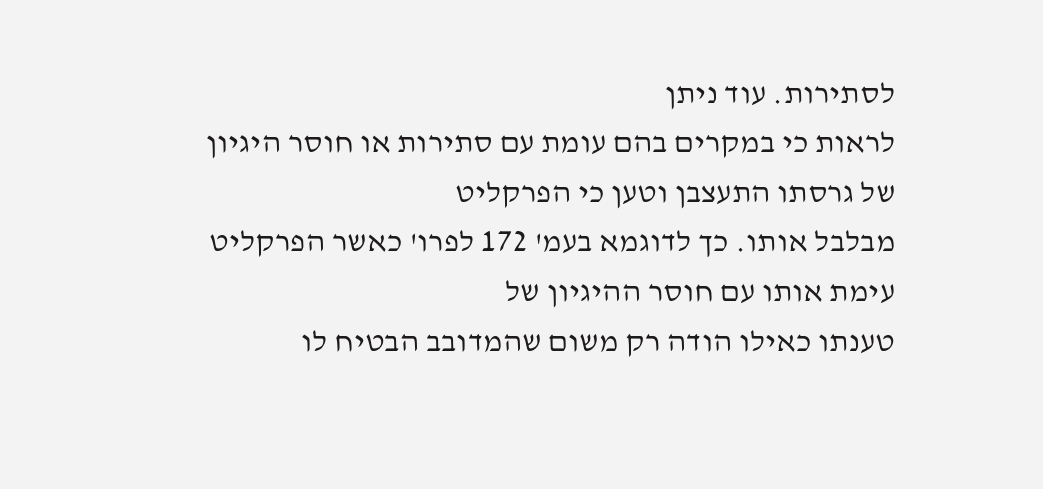לסתירות. עוד ניתן
לראות כי במקרים בהם עומת עם סתירות או חוסר היגיון של גרסתו התעצבן וטען כי הפרקליט
מבלבל אותו. כך לדוגמא בעמ' 172 לפרו' כאשר הפרקליט עימת אותו עם חוסר ההיגיון של
טענתו כאילו הודה רק משום שהמדובב הבטיח לו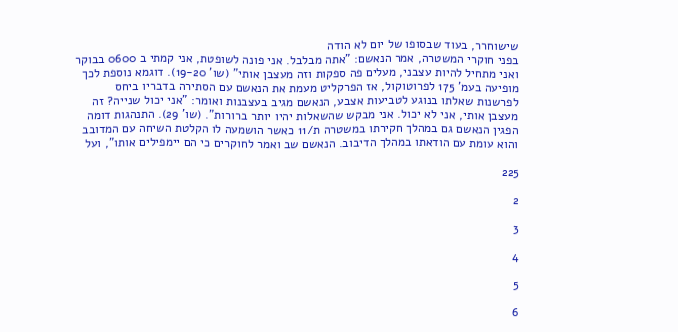שישוחרר, בעוד שבסופו של יום לא הודה
בפני חוקרי המשטרה, אמר הנאשם: "אתה מבלבל. אני פונה לשופטת, אני קמתי ב 0600 בבוקר
ואני מתחיל להיות עצבני, מעלים פה ספקות וזה מעצבן אותי" (שו' 19-20). דוגמא נוספת לכך
מופיעה בעמ' 175 לפרוטוקול, אז הפרקליט מעמת את הנאשם עם הסתירה בדבריו ביחס
לפרשנות שאלתו בנוגע לטביעות אצבע, הנאשם מגיב בעצבנות ואומר: "אני יכול שנייה? זה
מעצבן אותי, אני לא יכול. אני מבקש שהשאלות יהיו יותר ברורות". (שו' 29). התנהגות דומה
הפגין הנאשם גם במהלך חקירתו במשטרה ת/11 כאשר הושמעה לו הקלטת השיחה עם המדובב
והוא עומת עם הודאתו במהלך הדיבוב. הנאשם שב ואמר לחוקרים כי הם יימפילים אותו", ועל

225

2

3

4

5

6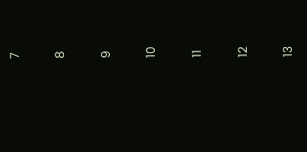7

8

9

10

11

12

13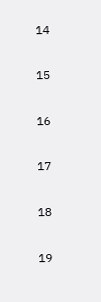14

15

16

17

18

19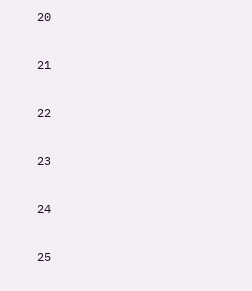20

21

22

23

24

25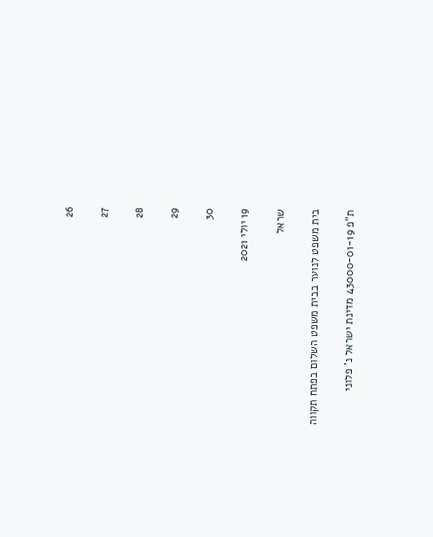26

27

28

29

30

19 יולי 2021

שראל

בית משפט לנוער בבית משפט השלום בפתח תקווה

ת"פ 43000-01-19 מדינת ישראל נ' פלוני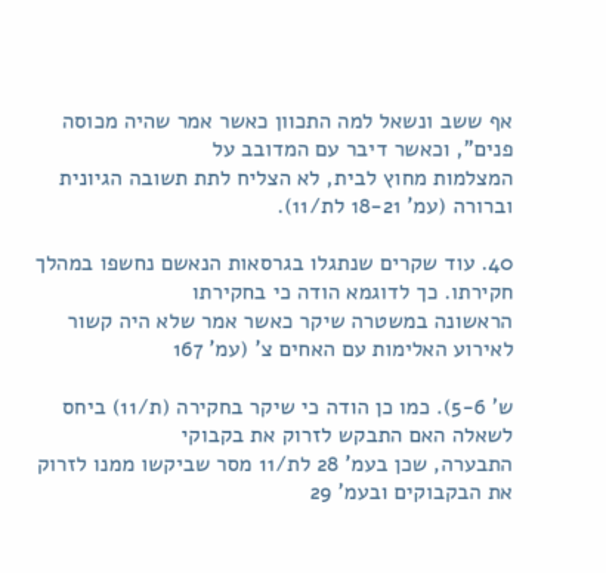אף ששב ונשאל למה התכוון כאשר אמר שהיה מכוסה פנים", וכאשר דיבר עם המדובב על
המצלמות מחוץ לבית, לא הצליח לתת תשובה הגיונית וברורה (עמ' 18-21 לת/11).

40. עוד שקרים שנתגלו בגרסאות הנאשם נחשפו במהלך חקירתו. כך לדוגמא הודה כי בחקירתו
הראשונה במשטרה שיקר כאשר אמר שלא היה קשור לאירוע האלימות עם האחים צ' (עמ' 167

ש' 5-6). כמו כן הודה כי שיקר בחקירה (ת/11) ביחס לשאלה האם התבקש לזרוק את בקבוקי
התבערה, שכן בעמ' 28 לת/11 מסר שביקשו ממנו לזרוק את הבקבוקים ובעמ' 29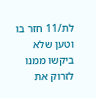לת/11 חזר בו
וטען שלא ביקשו ממנו לזרוק את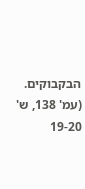הבקבוקים. (עמ' 138, ש' 19-20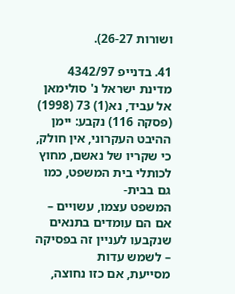ושורות 26-27).

41. בדנייפ 4342/97 מדינת ישראל נ' סולימאן אל עביד, נא(1) 73 (1998) (פסקה 116) נקבע: יימן
ההיבט העקרוני, אין חולק, כי שקריו של נאשם, מחוץ לכותלי בית המשפט, כמו גם בבית-
המשפט עצמו, עשויים – אם הם עומדים בתנאים שנקבעו לעניין זה בפסיקה – לשמש עדות
מסייעת, אם כזו נחוצה,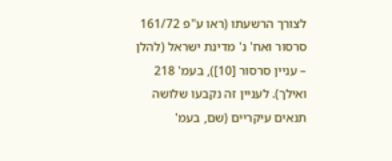לצורך הרשעתו (ראו ע"פ 161/72 סרסור ואח' נ' מדינת ישראל (להלן
– עניין סרסור [10]), בעמ' 218 ואילך). לעניין זה נקבעו שלושה תנאים עיקריים (שם, בעמ'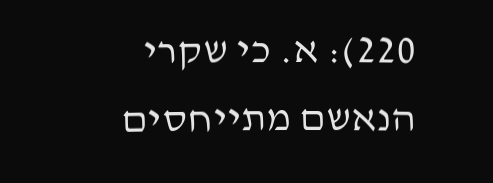220): א. כי שקרי הנאשם מתייחסים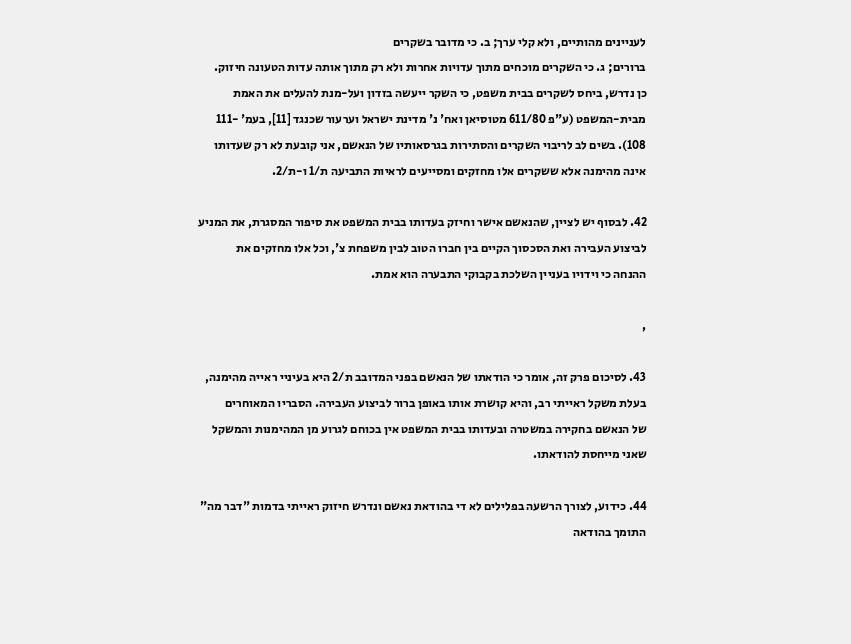לעניינים מהותיים, ולא קלי ערך; ב. כי מדובר בשקרים
ברורים; ג. כי השקרים מוכחים מתוך עדויות אחרות ולא רק מתוך אותה עדות הטעונה חיזוק.
כן נדרש, ביחס לשקרים בבית משפט, כי השקר ייעשה בזדון ועל-מנת להעלים את האמת
מבית-המשפט (ע"פ 611/80 מטוסיאן ואח' נ' מדינת ישראל וערעור שכנגד [11], בעמ' -111
108). בשים לב לריבוי השקרים והסתירות בגרסאותיו של הנאשם, אני קובעת לא רק שעדותו
אינה מהימנה אלא ששקרים אלו מחזקים ומסייעים לראיות התביעה ת/1 ו-ת/2.

42. לבסוף יש לציין, שהנאשם אישר וחיזק בעדותו בבית המשפט את סיפור המסגרת, את המניע
לביצוע העבירה ואת הסכסוך הקיים בין חברו הטוב לבין משפחת צ', וכל אלו מחזקים את
ההנחה כי וידויו בעניין השלכת בקבוקי התבערה הוא אמת.

,

43. לסיכום פרק זה, אומר כי הודאתו של הנאשם בפני המדובב ת/2 היא בעיניי ראייה מהימנה,
בעלת משקל ראייתי רב, והיא קושרת אותו באופן ברור לביצוע העבירה. הסבריו המאוחרים
של הנאשם בחקירה במשטרה ובעדותו בבית המשפט אין בכוחם לגרוע מן המהימנות והמשקל
שאני מייחסת להודאתו.

44. כידוע, לצורך הרשעה בפלילים לא די בהודאת נאשם ונדרש חיזוק ראייתי בדמות "דבר מה"
התומך בהודאה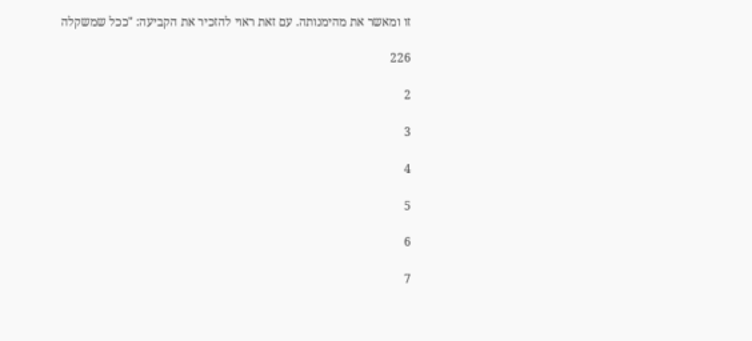זו ומאשר את מהימנותה. עם זאת ראוי להזכיר את הקביעה: "ככל שמשקלה

226

2

3

4

5

6

7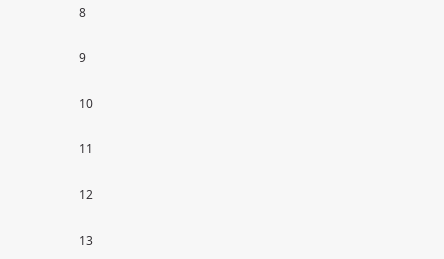8

9

10

11

12

13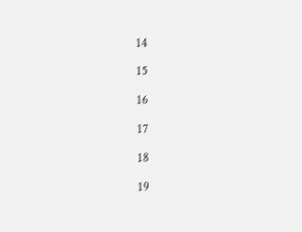14

15

16

17

18

19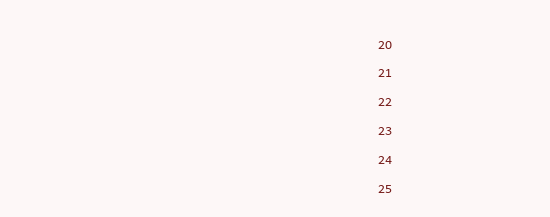20

21

22

23

24

25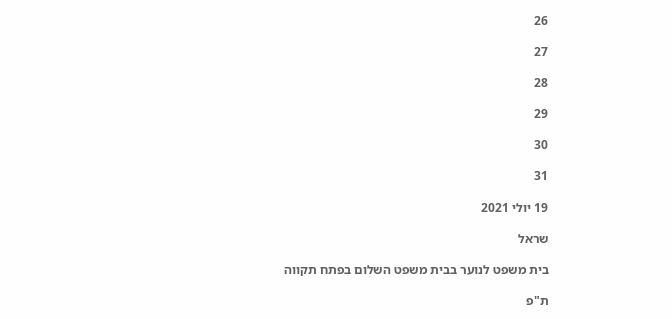26

27

28

29

30

31

19 יולי 2021

שראל

בית משפט לנוער בבית משפט השלום בפתח תקווה

ת"פ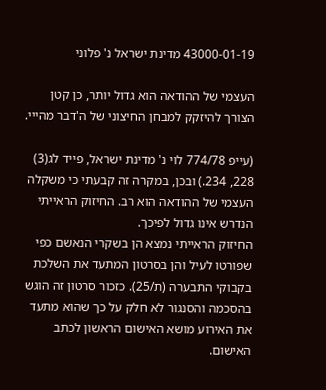43000-01-19 מדינת ישראל נ' פלוני

העצמי של ההודאה הוא גדול יותר, כן קטן הצורך להיזקק למבחן החיצוני של ה'דבר מהייי.

(עייפ 774/78 לוי נ' מדינת ישראל, פייד לג(3) 228, 234.) ובכן, במקרה זה קבעתי כי משקלה
העצמי של ההודאה הוא רב. החיזוק הראייתי הנדרש אינו גדול לפיכך.
החיזוק הראייתי נמצא הן בשקרי הנאשם כפי שפורטו לעיל והן בסרטון המתעד את השלכת
בקבוקי התבערה (ת/25). כזכור סרטון זה הוגש בהסכמה והסנגור לא חלק על כך שהוא מתעד
את האירוע מושא האישום הראשון לכתב האישום.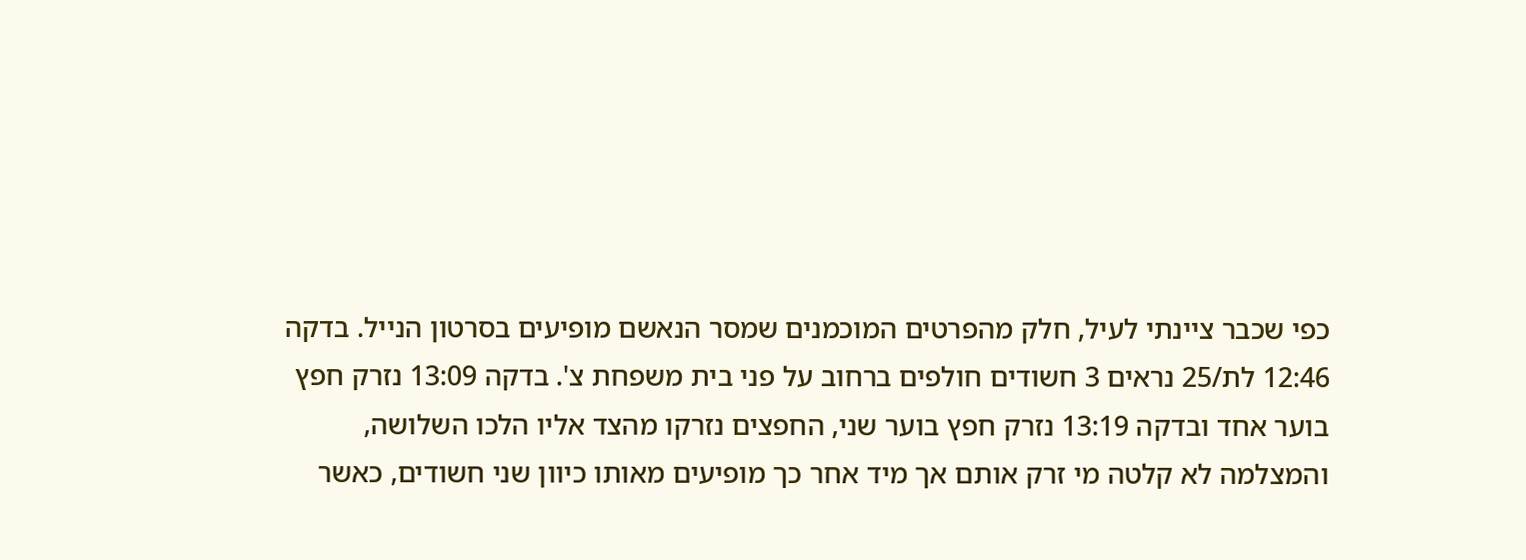כפי שכבר ציינתי לעיל, חלק מהפרטים המוכמנים שמסר הנאשם מופיעים בסרטון הנייל. בדקה
12:46 לת/25 נראים 3 חשודים חולפים ברחוב על פני בית משפחת צ'. בדקה 13:09 נזרק חפץ
בוער אחד ובדקה 13:19 נזרק חפץ בוער שני, החפצים נזרקו מהצד אליו הלכו השלושה,
והמצלמה לא קלטה מי זרק אותם אך מיד אחר כך מופיעים מאותו כיוון שני חשודים, כאשר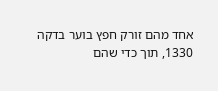אחד מהם זורק חפץ בוער בדקה 1330, תוך כדי שהם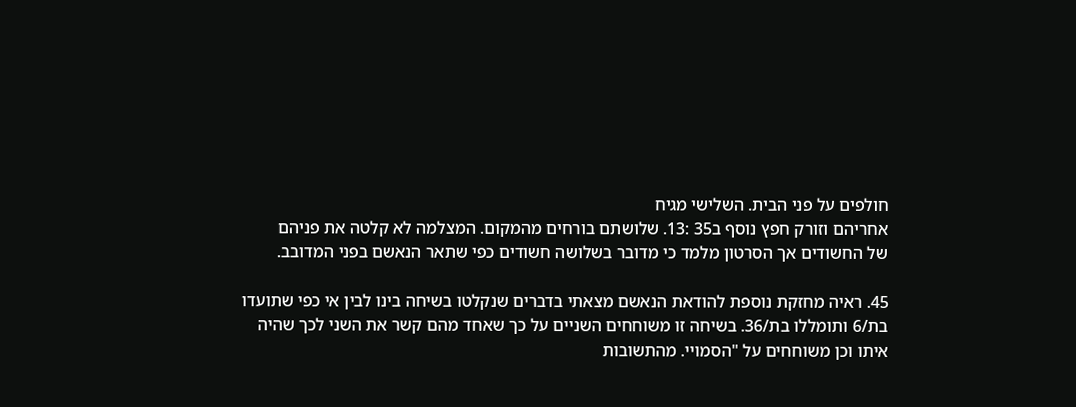חולפים על פני הבית. השלישי מגיח
אחריהם וזורק חפץ נוסף ב35 :13. שלושתם בורחים מהמקום. המצלמה לא קלטה את פניהם
של החשודים אך הסרטון מלמד כי מדובר בשלושה חשודים כפי שתאר הנאשם בפני המדובב.

45. ראיה מחזקת נוספת להודאת הנאשם מצאתי בדברים שנקלטו בשיחה בינו לבין אי כפי שתועדו
בת/6 ותומללו בת/36. בשיחה זו משוחחים השניים על כך שאחד מהם קשר את השני לכך שהיה
איתו וכן משוחחים על "הסמויי. מהתשובות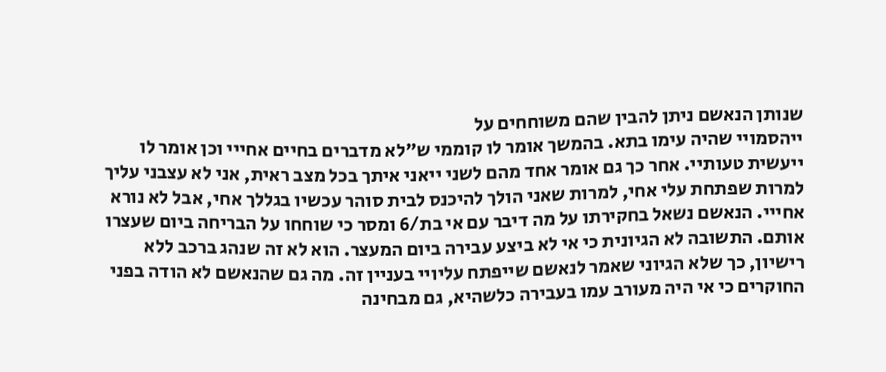שנותן הנאשם ניתן להבין שהם משוחחים על
ייהסמויי שהיה עימו בתא. בהמשך אומר לו קוממי ש"לא מדברים בחיים אחייי וכן אומר לו
ייעשית טעותיי. אחר כך גם אומר אחד מהם לשני ייאני איתך בכל מצב ראית, אני לא עצבני עליך
למרות שפתחת עלי אחי, למרות שאני הולך להיכנס לבית סוהר עכשיו בגללך אחי, אבל לא נורא
אחייי. הנאשם נשאל בחקירתו על מה דיבר עם אי בת/6 ומסר כי שוחחו על הבריחה ביום שעצרו
אותם. התשובה לא הגיונית כי אי לא ביצע עבירה ביום המעצר. הוא לא זה שנהג ברכב ללא
רישיון, כך שלא הגיוני שאמר לנאשם שייפתח עליויי בעניין זה. מה גם שהנאשם לא הודה בפני
החוקרים כי אי היה מעורב עמו בעבירה כלשהיא, גם מבחינה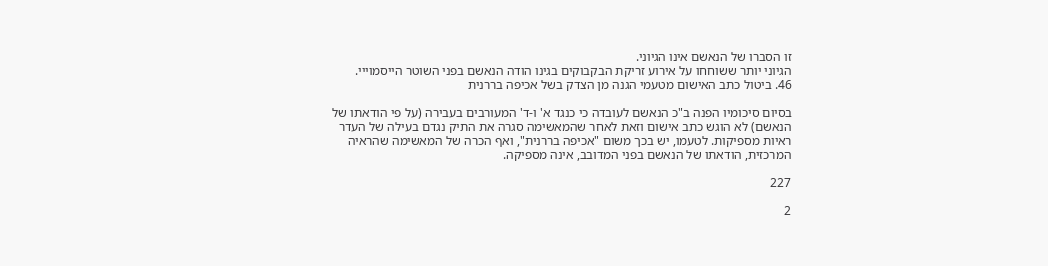זו הסברו של הנאשם אינו הגיוני.
הגיוני יותר ששוחחו על אירוע זריקת הבקבוקים בגינו הודה הנאשם בפני השוטר הייסמוייי.
46. ביטול כתב האישום מטעמי הגנה מן הצדק בשל אכיפה בררנית

בסיום סיכומיו הפנה ב"כ הנאשם לעובדה כי כנגד א' ו-ד' המעורבים בעבירה (על פי הודאתו של
הנאשם) לא הוגש כתב אישום וזאת לאחר שהמאשימה סגרה את התיק נגדם בעילה של העדר
ראיות מספיקות. לטעמו, יש בכך משום "אכיפה בררנית", ואף הכרה של המאשימה שהראיה
המרכזית, הודאתו של הנאשם בפני המדובב, אינה מספיקה.

227

2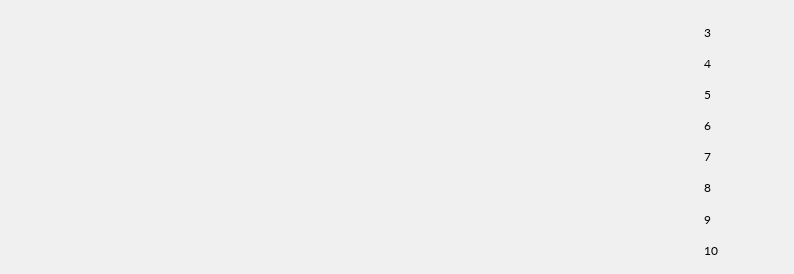3

4

5

6

7

8

9

10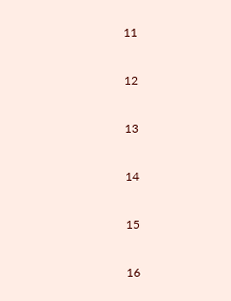11

12

13

14

15

16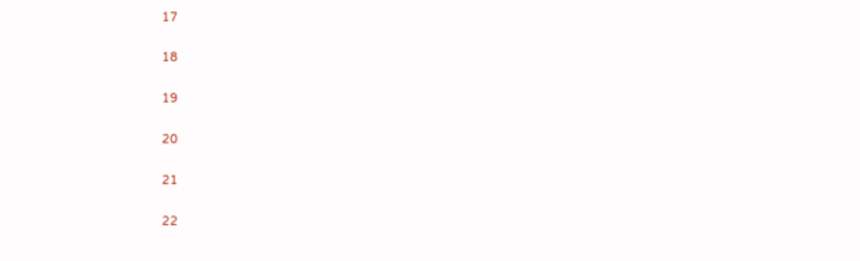17

18

19

20

21

22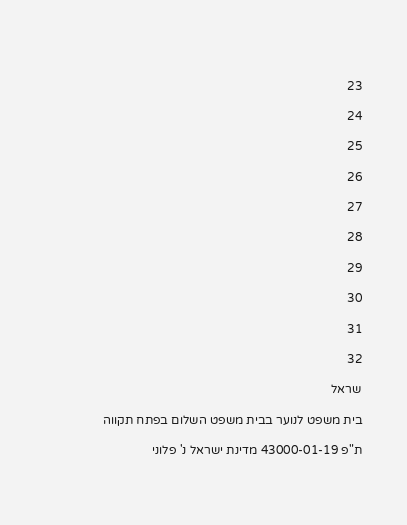23

24

25

26

27

28

29

30

31

32

שראל

בית משפט לנוער בבית משפט השלום בפתח תקווה

ת"פ 43000-01-19 מדינת ישראל נ' פלוני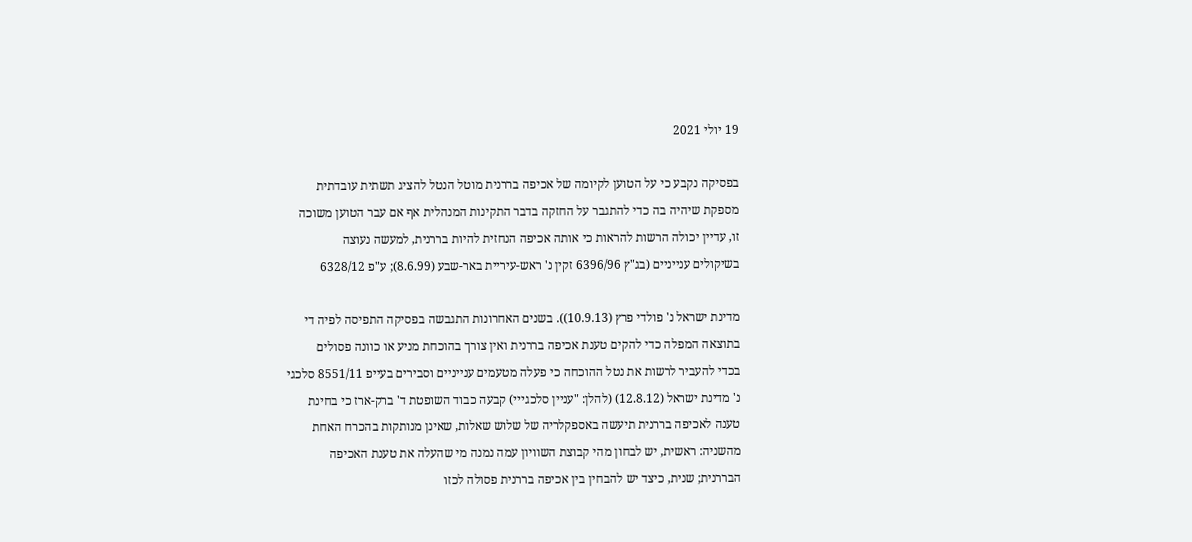19 יולי 2021

בפסיקה נקבע כי על הטוען לקיומה של אכיפה בררנית מוטל הנטל להציג תשתית עובדתית
מספקת שיהיה בה כדי להתגבר על החזקה בדבר התקינות המנהלית אף אם עבר הטוען משוכה
זו, עדיין יכולה הרשות להראות כי אותה אכיפה הנחזית להיות בררנית, למעשה נעוצה
בשיקולים ענייניים (בג"ץ 6396/96 זקין נ' ראש-עיריית באר-שבע (8.6.99); ע"פ 6328/12

מדינת ישראל נ' פולדי פרץ (10.9.13)). בשנים האחרונות התגבשה בפסיקה התפיסה לפיה די
בתוצאה המפלה כדי להקים טענת אכיפה בררנית ואין צורך בהוכחת מניע או כוונה פסולים
בכדי להעביר לרשות את נטל ההוכחה כי פעלה מטעמים ענייניים וסבירים בעייפ 8551/11 סלכגי
נ' מדינת ישראל (12.8.12) (להלן: "עניין סלכגייי) קבעה כבוד השופטת ד' ברק-ארז כי בחינת
טענה לאכיפה בררנית תיעשה באספקלריה של שלוש שאלות, שאינן מנותקות בהכרח האחת
מהשניה: ראשית, יש לבחון מהי קבוצת השוויון עמה נמנה מי שהעלה את טענת האכיפה
הבררנית; שנית, כיצד יש להבחין בין אכיפה בררנית פסולה לכזו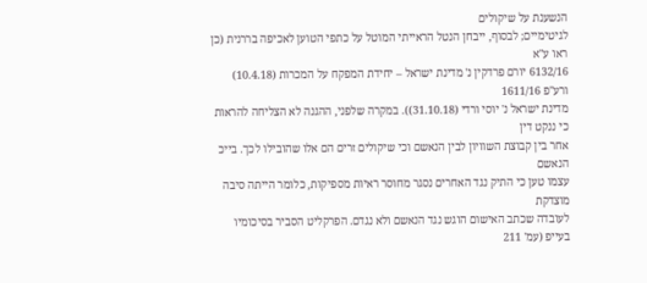הנשענת על שיקולים
לגיטימיים; לבסוף, ייבחן הנטל הראייתי המוטל על כתפי הטוען לאכיפה בררנית (כן ראו ע"א
6132/16 יורם פרדקין נ' מדינת ישראל – יחידת המפקח על המכרות (10.4.18) ורע"פ 1611/16
מדינת ישראל נ' יוסי ורדי (31.10.18)). במקרה שלפני, ההגנה לא הצליחה להראות כי ננקט דין
אחר בין קבוצת השוויון לבין הנאשם וכי שיקולים זרים הם אלו שהובילו לכך. בייכ הנאשם
עצמו טען כי התיק נגד האחרים נסגר מחוסר ראיות מספיקות, כלומר הייתה סיבה מוצדקת
לעובדה שכתב האישום הוגש נגד הנאשם ולא נגדם. הפרקליט הסביר בסיכומיו בעייפ (עמ' 211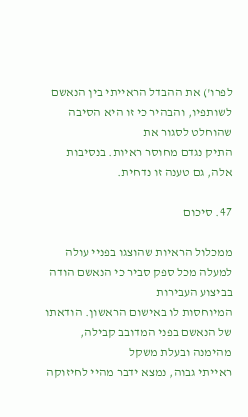לפרו') את ההבדל הראייתי בין הנאשם לשותפיו, והבהיר כי זו היא הסיבה שהוחלט לסגור את
התיק נגדם מחוסר ראיות. בנסיבות אלה, גם טענה זו נדחית.

47. סיכום

ממכלול הראיות שהוצגו בפניי עולה למעלה מכל ספק סביר כי הנאשם הודה בביצוע העבירות
המיוחסות לו באישום הראשון. הודאתו של הנאשם בפני המדובב קבילה, מהימנה ובעלת משקל
ראייתי גבוה, נמצא ידבר מהיי לחיזוקה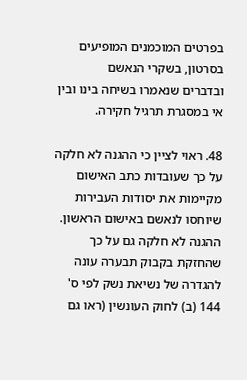בפרטים המוכמנים המופיעים בסרטון, בשקרי הנאשם
ובדברים שנאמרו בשיחה בינו ובין אי במסגרת תרגיל חקירה.

48. ראוי לציין כי ההגנה לא חלקה על כך שעובדות כתב האישום מקיימות את יסודות העבירות
שיוחסו לנאשם באישום הראשון. ההגנה לא חלקה גם על כך שהחזקת בקבוק תבערה עונה
להגדרה של נשיאת נשק לפי ס' 144 (ב) לחוק העונשין (ראו גם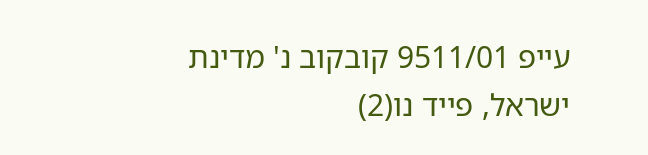עייפ 9511/01 קובקוב נ' מדינת
ישראל, פייד נו(2)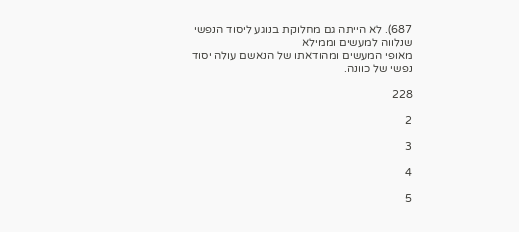687). לא הייתה גם מחלוקת בנוגע ליסוד הנפשי שנלווה למעשים וממילא
מאופי המעשים ומהודאתו של הנאשם עולה יסוד נפשי של כוונה.

228

2

3

4

5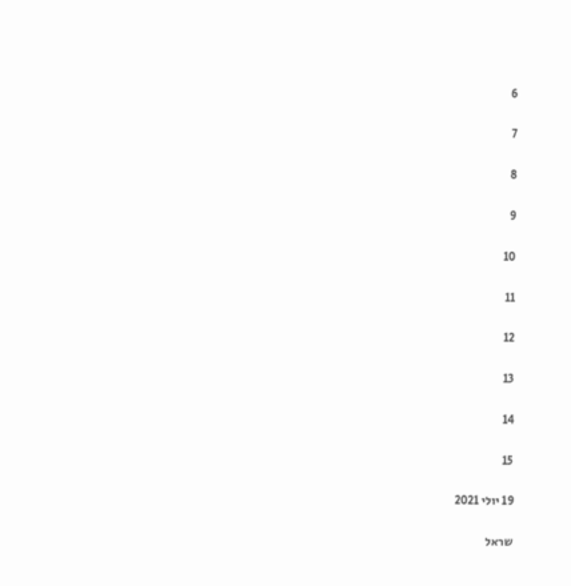6

7

8

9

10

11

12

13

14

15

19 יולי 2021

שראל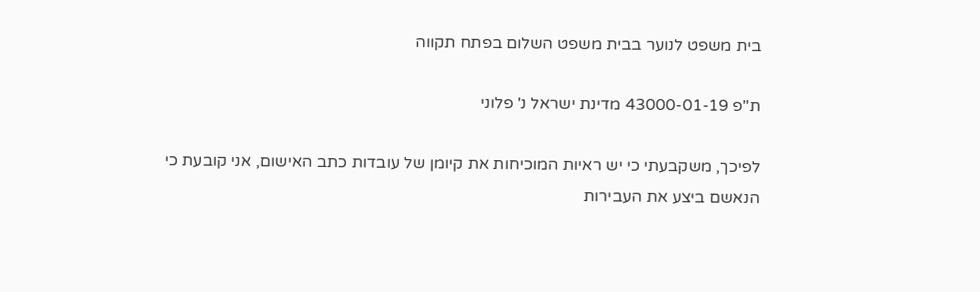בית משפט לנוער בבית משפט השלום בפתח תקווה

ת"פ 43000-01-19 מדינת ישראל נ' פלוני

לפיכך, משקבעתי כי יש ראיות המוכיחות את קיומן של עובדות כתב האישום, אני קובעת כי
הנאשם ביצע את העבירות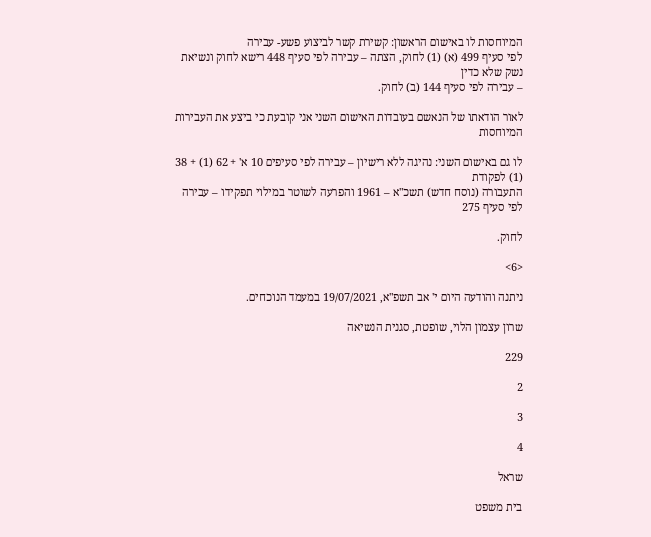המיוחסות לו באישום הראשון: קשירת קשר לביצוע פשע- עבירה
לפי סעיף 499 (א) (1) לחוק, הצתה – עבירה לפי סעיף 448 רישא לחוק ונשיאת נשק שלא כדין
– עבירה לפי סעיף 144 (ב) לחוק.

לאור הודאתו של הנאשם בעובדות האישום השני אני קובעת כי ביצע את העבירות המיוחסות

לו גם באישום השני: נהיגה ללא רישיון – עבירה לפי סעיפים 10 א' + 62 (1) + 38 (1) לפקודת
התעבורה (נוסח חדש) תשכ"א – 1961 והפרעה לשוטר במילוי תפקידו – עבירה לפי סעיף 275

לחוק.

<6>

ניתנה והודעה היום י' אב תשפ"א, 19/07/2021 במעמד הנוכחים.

שרון עצמון הלוי, שופטת, סגנית הנשיאה

229

2

3

4

שראל

בית משפט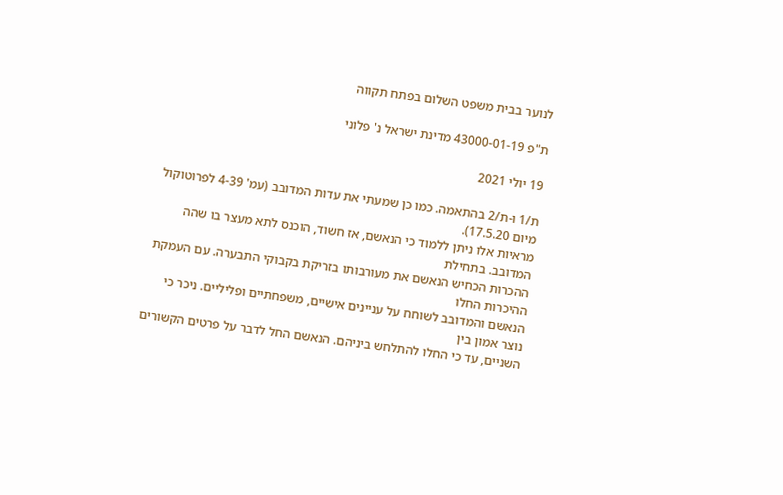לנוער בבית משפט השלום בפתח תקווה

ת"פ 43000-01-19 מדינת ישראל נ' פלוני

19 יולי 2021

ת/1 ו-ת/2 בהתאמה. כמו כן שמעתי את עדות המדובב (עמ' 4-39 לפרוטוקול מיום 17.5.20).
מראיות אלו ניתן ללמוד כי הנאשם, אז חשוד, הוכנס לתא מעצר בו שהה המדובב. בתחילת
ההכרות הכחיש הנאשם את מעורבותו בזריקת בקבוקי התבערה. עם העמקת ההיכרות החלו
הנאשם והמדובב לשוחח על עניינים אישיים, משפחתיים ופליליים. ניכר כי נוצר אמון בין
השניים, עד כי החלו להתלחש ביניהם. הנאשם החל לדבר על פרטים הקשורים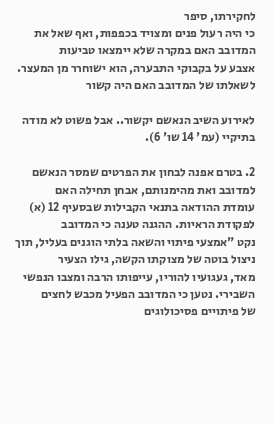לחקירתו, סיפר
כי היה רעול פנים ומצויד בכפפות, ואף שאל את המדובב האם במקרה שלא יימצאו טביעות
אצבע על בקבוקי התבערה, הוא ישוחרר מן המעצר. לשאלתו של המדובב האם היה קשור

לאירוע השיב הנאשם יקשור.. אבל פשוט לא מודה בתיקיי (עמ' 14 שו' 6).

2. בטרם אפנה לבחון את הפרטים שמסר הנאשם למדובב ואת מהימנותם, אבחן תחילה האם
עומדת ההודאה בתנאי הקבילות שבסעיף 12 (א) לפקודת הראיות. ההגנה טענה כי המדובב
נקט "אמצעי פיתוי והשאה בלתי הוגנים בעליל, תוך ניצול בוטה של מצוקתו הקשה, גילו הצעיר
מאד, געגועיו להוריו, עייפותו הרבה ומצבו הנפשי השבירי. נטען כי המדובב הפעיל מכבש לחצים
של פיתויים פסיכולוגים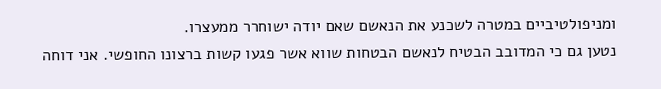ומניפולטיביים במטרה לשכנע את הנאשם שאם יודה ישוחרר ממעצרו.
נטען גם כי המדובב הבטיח לנאשם הבטחות שווא אשר פגעו קשות ברצונו החופשי. אני דוחה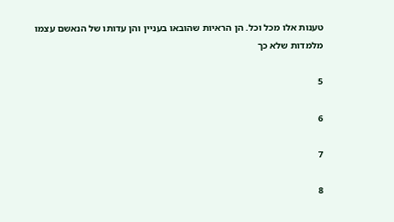טענות אלו מכל וכל. הן הראיות שהובאו בעניין והן עדותו של הנאשם עצמו מלמדות שלא כך

5

6

7

8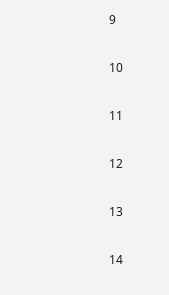9

10

11

12

13

14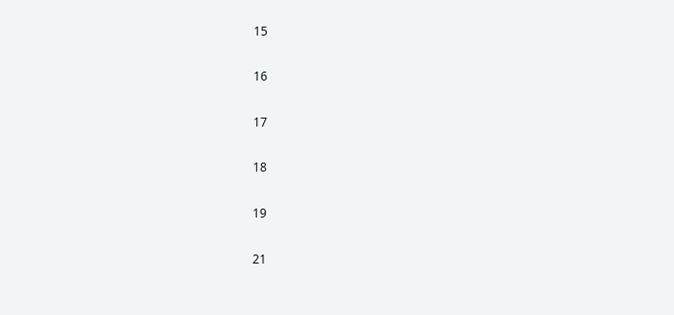15

16

17

18

19

21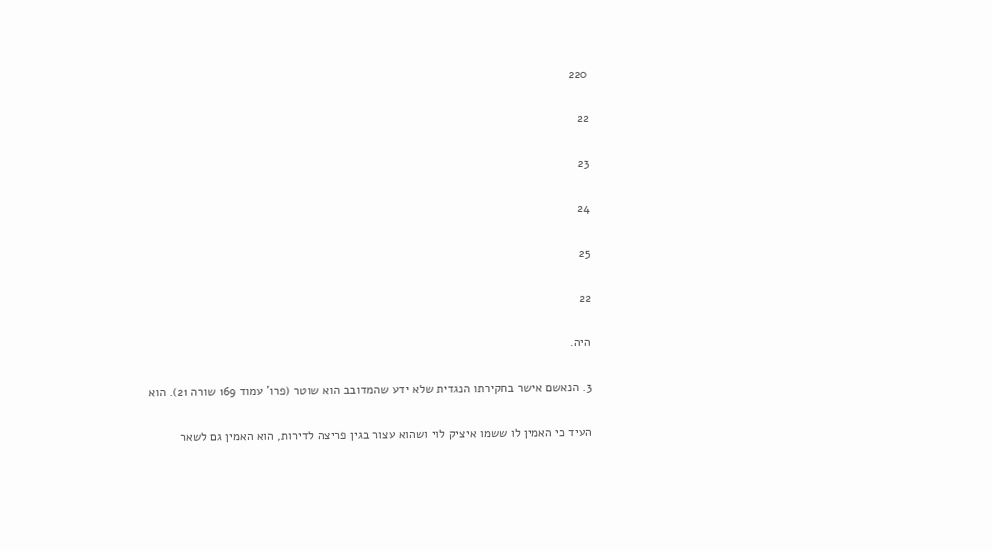220

22

23

24

25

22

היה.

3. הנאשם אישר בחקירתו הנגדית שלא ידע שהמדובב הוא שוטר (פרו' עמוד 169 שורה 21). הוא

העיד כי האמין לו ששמו איציק לוי ושהוא עצור בגין פריצה לדירות, הוא האמין גם לשאר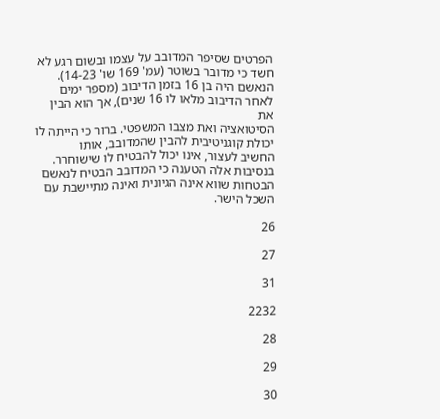הפרטים שסיפר המדובב על עצמו ובשום רגע לא חשד כי מדובר בשוטר (עמ' 169 שו' 14-23).
הנאשם היה בן 16 בזמן הדיבוב (מספר ימים לאחר הדיבוב מלאו לו 16 שנים), אך הוא הבין את
הסיטואציה ואת מצבו המשפטי. ברור כי הייתה לו יכולת קוגניטיבית להבין שהמדובב, אותו
החשיב לעצור, אינו יכול להבטיח לו שישוחרר. בנסיבות אלה הטענה כי המדובב הבטיח לנאשם
הבטחות שווא אינה הגיונית ואינה מתיישבת עם השכל הישר.

26

27

31

2232

28

29

30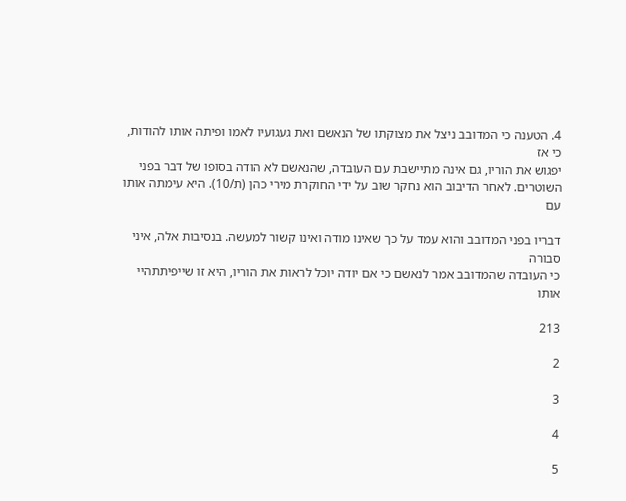4. הטענה כי המדובב ניצל את מצוקתו של הנאשם ואת געגועיו לאמו ופיתה אותו להודות, כי אז
יפגוש את הוריו, גם אינה מתיישבת עם העובדה, שהנאשם לא הודה בסופו של דבר בפני
השוטרים. לאחר הדיבוב הוא נחקר שוב על ידי החוקרת מירי כהן (ת/10). היא עימתה אותו עם

דבריו בפני המדובב והוא עמד על כך שאינו מודה ואינו קשור למעשה. בנסיבות אלה, איני סבורה
כי העובדה שהמדובב אמר לנאשם כי אם יודה יוכל לראות את הוריו, היא זו שייפיתתהיי אותו

213

2

3

4

5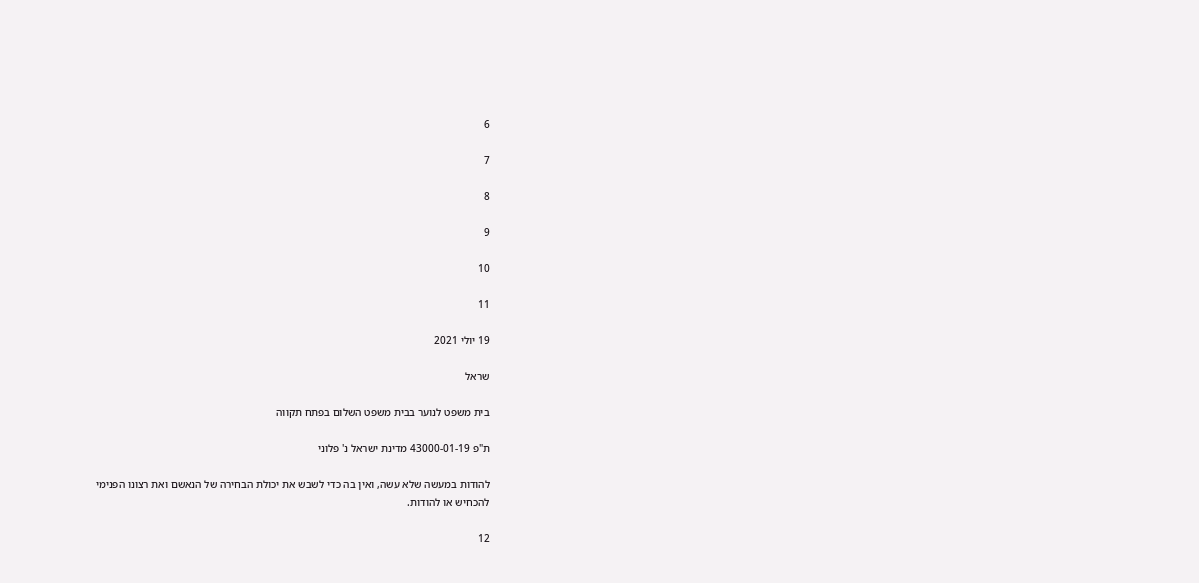6

7

8

9

10

11

19 יולי 2021

שראל

בית משפט לנוער בבית משפט השלום בפתח תקווה

ת"פ 43000-01-19 מדינת ישראל נ' פלוני

להודות במעשה שלא עשה, ואין בה כדי לשבש את יכולת הבחירה של הנאשם ואת רצונו הפנימי
להכחיש או להודות.

12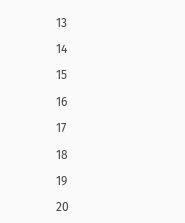13

14

15

16

17

18

19

20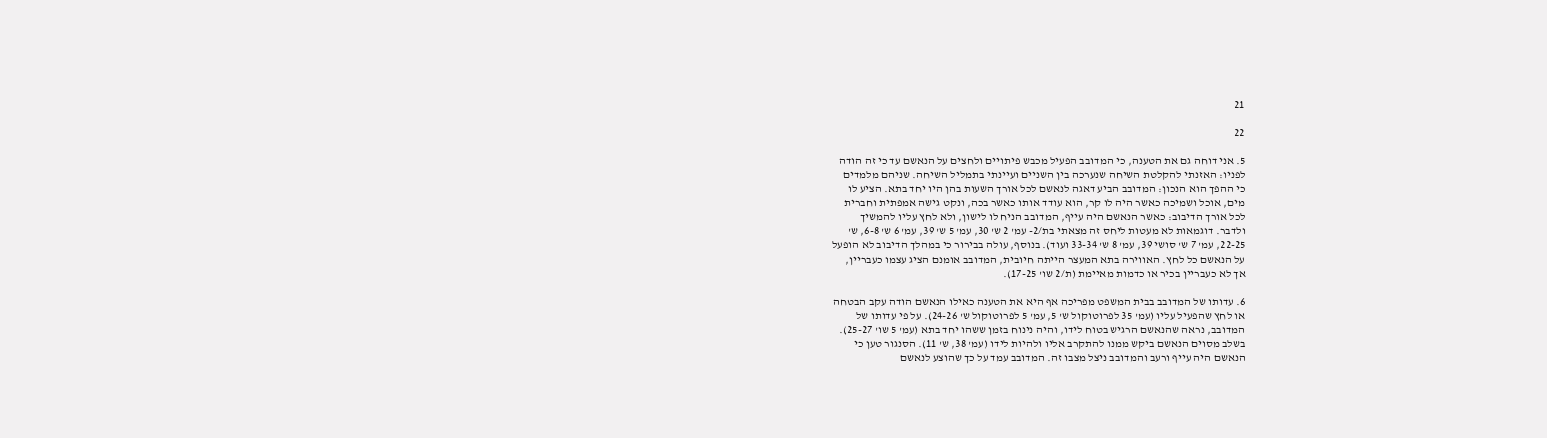21

22

5. אני דוחה גם את הטענה, כי המדובב הפעיל מכבש פיתויים ולחצים על הנאשם עד כי זה הודה
לפניו: האזנתי להקלטת השיחה שנערכה בין השניים ועיינתי בתמליל השיחה. שניהם מלמדים
כי ההפך הוא הנכון: המדובב הביע דאגה לנאשם לכל אורך השעות בהן היו יחד בתא. הציע לו
מים, אוכל ושמיכה כאשר היה לו קר, הוא עודד אותו כאשר בכה, ונקט גישה אמפתית וחברית
לכל אורך הדיבוב: כאשר הנאשם היה עייף, המדובב הניח לו לישון, ולא לחץ עליו להמשיך
ולדבר. דוגמאות לא מעטות ליחס זה מצאתי בת/2- עמ' 2 ש' 30, עמ' 5 ש' 39, עמ' 6 ש' 6-8, ש'
22-25, עמ' 7 ש' סושי 39, עמ' 8 ש' 33-34 ועוד). בנוסף, עולה בבירור כי במהלך הדיבוב לא הופעל
על הנאשם כל לחץ. האווירה בתא המעצר הייתה חיובית, המדובב אומנם הציג עצמו כעבריין,
אך לא כעבריין בכיר או כדמות מאיימת (ת/2 שו' 17-25).

6. עדותו של המדובב בבית המשפט מפריכה אף היא את הטענה כאילו הנאשם הודה עקב הבטחה
או לחץ שהפעיל עליו (עמ' 35 לפרוטוקול ש' 5, עמ' 5 לפרוטוקול ש' 24-26). על פי עדותו של
המדובב, נראה שהנאשם הרגיש בטוח לידו, והיה נינוח בזמן ששהו יחד בתא (עמ' 5 שו' 25-27).
בשלב מסוים הנאשם ביקש ממנו להתקרב אליו ולהיות לידו (עמ' 38, ש' 11). הסנגור טען כי
הנאשם היה עייף ורעב והמדובב ניצל מצבו זה. המדובב עמד על כך שהוצע לנאשם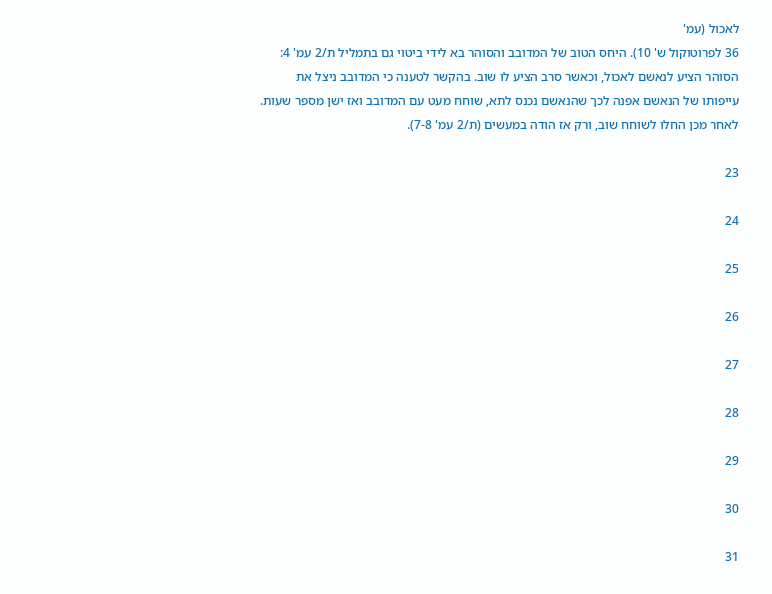לאכול (עמ'
36 לפרוטוקול ש' 10). היחס הטוב של המדובב והסוהר בא לידי ביטוי גם בתמליל ת/2 עמ' 4:
הסוהר הציע לנאשם לאכול, וכאשר סרב הציע לו שוב. בהקשר לטענה כי המדובב ניצל את
עייפותו של הנאשם אפנה לכך שהנאשם נכנס לתא, שוחח מעט עם המדובב ואז ישן מספר שעות.
לאחר מכן החלו לשוחח שוב, ורק אז הודה במעשים (ת/2 עמ' 7-8).

23

24

25

26

27

28

29

30

31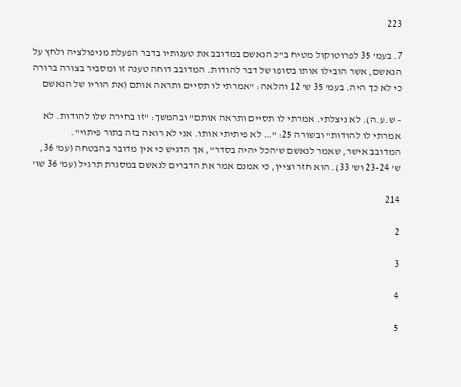223

7. בעמ' 35 לפרוטוקול מטיח ב"כ הנאשם במדובב את טענותיו בדבר הפעלת מניפולציה ולחץ על
הנאשם, אשר הובילו אותו בסופו של דבר להודות. המדובב דוחה טענה זו ומסביר בצורה ברורה
כי לא כך היה. בעמ' 35 ש' 12 והלאה: "אמרתי לו תסיים ותראה אותם (את הוריו של הנאשם

– ש.ע.ה). לא ניצלתי. אמרתי לו תסיים ותראה אותם" ובהמשך: "זו בחירה שלו להודות. לא
אמרתי לו להודות" ובשורה 25: "… לא פיתיתי אותו. אני לא רואה בזה בתור פיתוי".
המדובב אישר, שאמר לנאשם ש'הכל יהיה בסדר", אך הדגיש כי אין מדובר בהבטחה (עמ' 36,
ש' 23-24 וש' 33). הוא חזר וציין, כי אמנם אמר את הדברים לנאשם במסגרת תרגיל (עמ' 36 שו'

214

2

3

4

5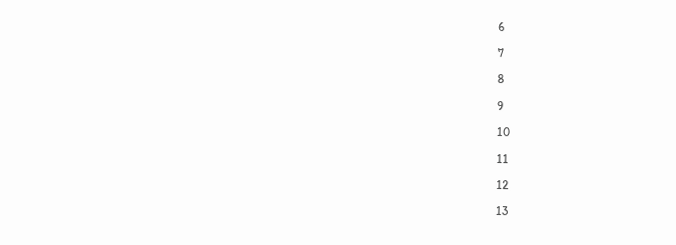6

7

8

9

10

11

12

13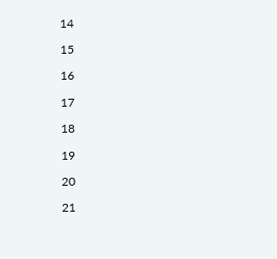14

15

16

17

18

19

20

21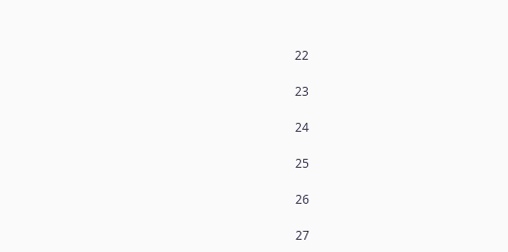22

23

24

25

26

27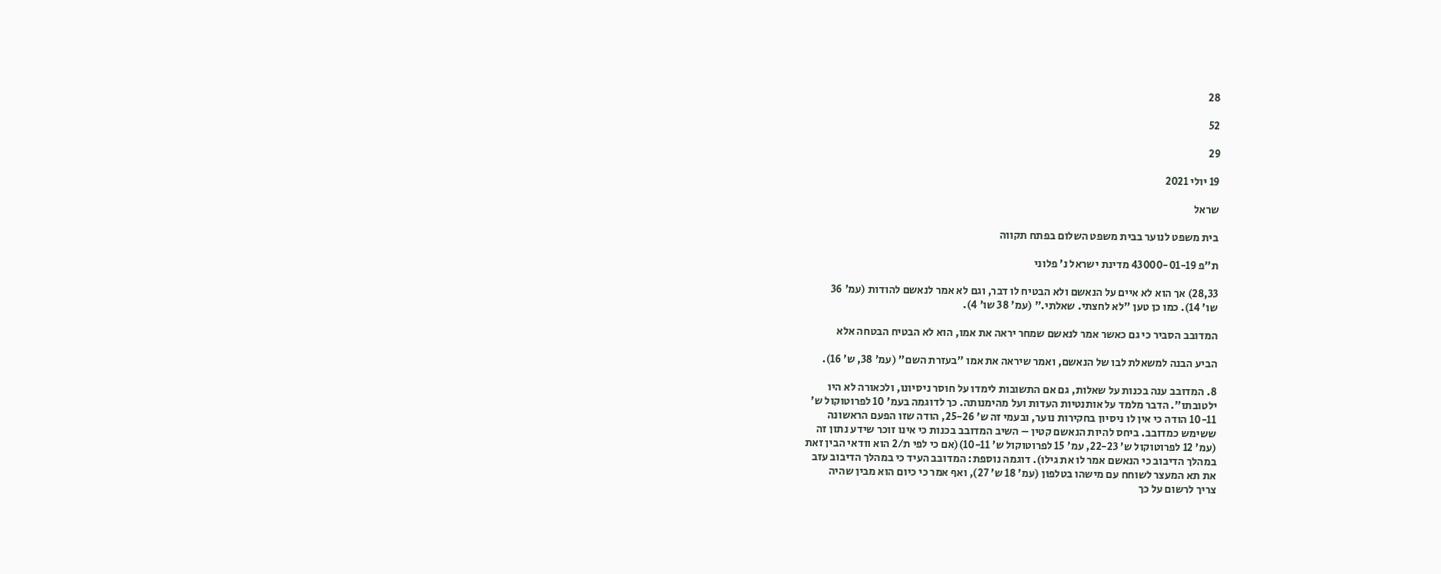28

52

29

19 יולי 2021

שראל

בית משפט לנוער בבית משפט השלום בפתח תקווה

ת"פ 43000-01-19 מדינת ישראל נ' פלוני

28,33) אך הוא לא איים על הנאשם ולא הבטיח לו דבר, וגם לא אמר לנאשם להודות (עמ' 36
שו' 14). כמו כן טען "לא לחצתי. שאלתי." (עמ' 38 שו' 4).

המדובב הסביר כי גם כאשר אמר לנאשם שמחר יראה את אמו, הוא לא הבטיח הבטחה אלא

הביע הבנה למשאלת לבו של הנאשם, ואמר שיראה את אמו "בעזרת השם" (עמ' 38, ש' 16).

8. המדובב ענה בכנות על שאלות, גם אם התשובות לימדו על חוסר ניסיונו, ולכאורה לא היו
ילטובתו". הדבר מלמד על אותנטיות העדות ועל מהימנותה. כך לדוגמה בעמ' 10 לפרוטוקול ש'
10-11 הודה כי אין לו ניסיון בחקירות נוער, ובעמי זה ש' 25-26, הודה שזו הפעם הראשונה
ששימש כמדובב. ביחס להיות הנאשם קטין – השיב המדובב בכנות כי אינו זוכר שידע נתון זה
(עמ' 12 לפרוטוקול ש' 22-23, עמ' 15 לפרוטוקול ש' 10-11)(אם כי לפי ת/2 הוא וודאי הבין זאת
במהלך הדיבוב כי הנאשם אמר לו את גילו). דוגמה נוספת: המדובב העיד כי במהלך הדיבוב עזב
את תא המעצר לשוחח עם מישהו בטלפון (עמ' 18 ש' 27), ואף אמר כי כיום הוא מבין שהיה
צריך לרשום על כך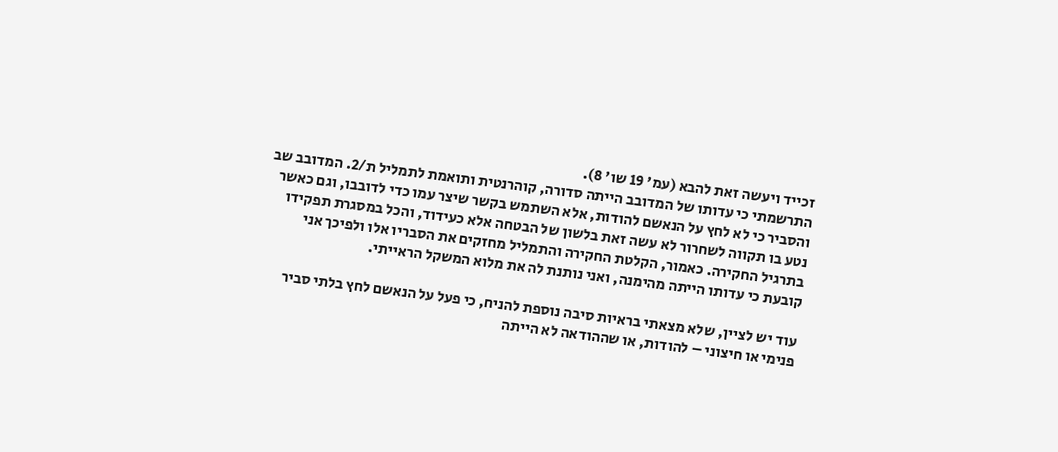זכייד ויעשה זאת להבא (עמ' 19 שו' 8).
התרשמתי כי עדותו של המדובב הייתה סדורה, קוהרנטית ותואמת לתמליל ת/2. המדובב שב
והסביר כי לא לחץ על הנאשם להודות, אלא השתמש בקשר שיצר עמו כדי לדובבו, וגם כאשר
נטע בו תקווה לשחרור לא עשה זאת בלשון של הבטחה אלא כעידוד, והכל במסגרת תפקידו
בתרגיל החקירה. כאמור, הקלטת החקירה והתמליל מחזקים את הסבריו אלו ולפיכך אני
קובעת כי עדותו הייתה מהימנה, ואני נותנת לה את מלוא המשקל הראייתי.

עוד יש לציין, שלא מצאתי בראיות סיבה נוספת להניח, כי פעל על הנאשם לחץ בלתי סביר
פנימי או חיצוני – להודות, או שההודאה לא הייתה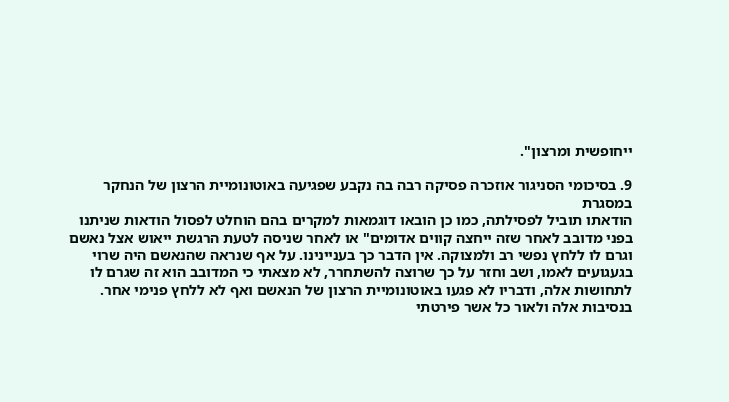ייחופשית ומרצון".

9. בסיכומי הסניגור אוזכרה פסיקה רבה בה נקבע שפגיעה באוטונומיית הרצון של הנחקר במסגרת
הודאתו תוביל לפסילתה, כמו כן הובאו דוגמאות למקרים בהם הוחלט לפסול הודאות שניתנו
בפני מדובב לאחר שזה ייחצה קווים אדומים" או לאחר שניסה לטעת הרגשת ייאוש אצל נאשם
וגרם לו ללחץ נפשי רב ולמצוקה. אין הדבר כך בעניינינו. על אף שנראה שהנאשם היה שרוי
בגעגועים לאמו, ושב וחזר על כך שרוצה להשתחרר, לא מצאתי כי המדובב הוא זה שגרם לו
לתחושות אלה, ודבריו לא פגעו באוטונומיית הרצון של הנאשם ואף לא ללחץ פנימי אחר.
בנסיבות אלה ולאור כל אשר פירטתי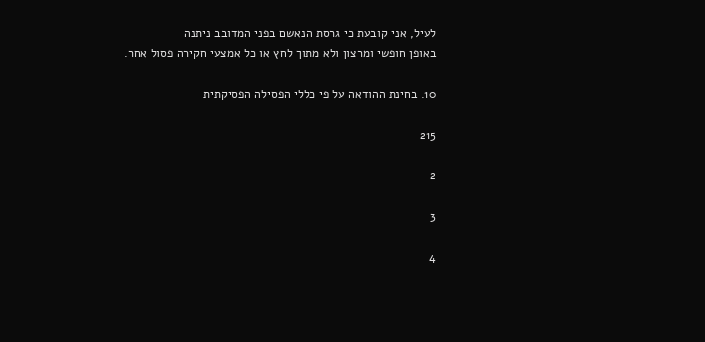לעיל, אני קובעת כי גרסת הנאשם בפני המדובב ניתנה
באופן חופשי ומרצון ולא מתוך לחץ או כל אמצעי חקירה פסול אחר.

10. בחינת ההודאה על פי כללי הפסילה הפסיקתית

215

2

3

4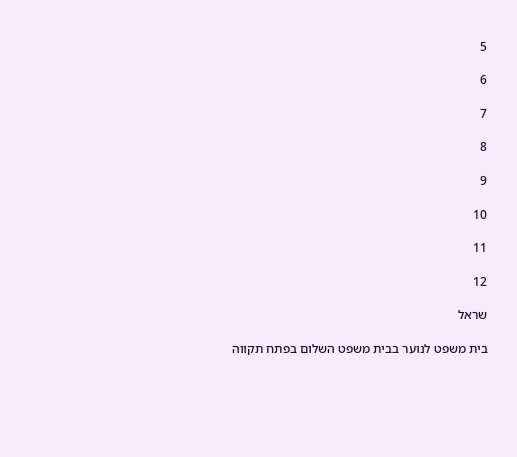5

6

7

8

9

10

11

12

שראל

בית משפט לנוער בבית משפט השלום בפתח תקווה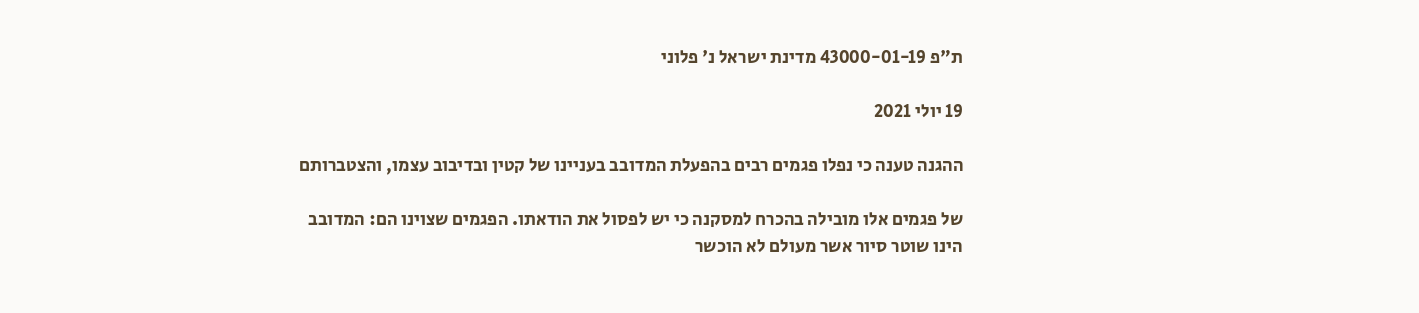ת"פ 43000-01-19 מדינת ישראל נ' פלוני

19 יולי 2021

ההגנה טענה כי נפלו פגמים רבים בהפעלת המדובב בעניינו של קטין ובדיבוב עצמו, והצטברותם

של פגמים אלו מובילה בהכרח למסקנה כי יש לפסול את הודאתו. הפגמים שצוינו הם: המדובב
הינו שוטר סיור אשר מעולם לא הוכשר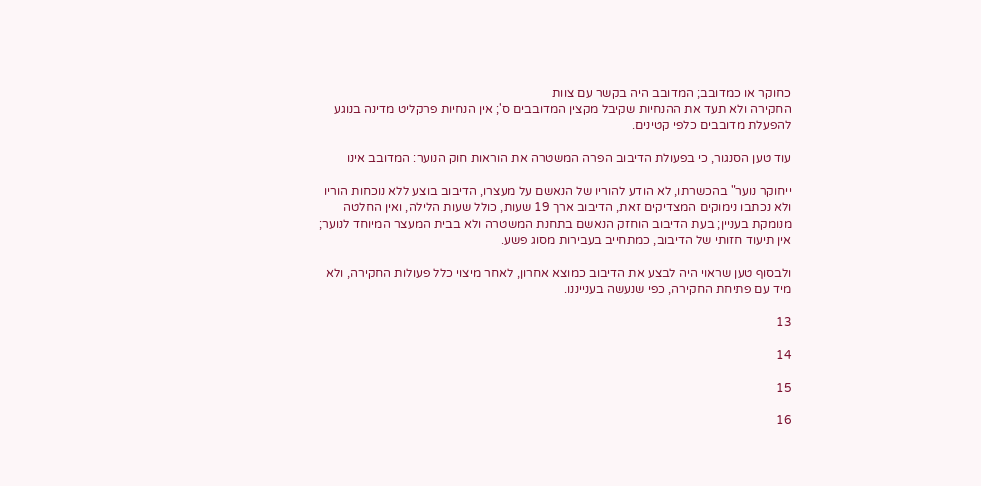כחוקר או כמדובב; המדובב היה בקשר עם צוות
החקירה ולא תעד את ההנחיות שקיבל מקצין המדובבים ס'; אין הנחיות פרקליט מדינה בנוגע
להפעלת מדובבים כלפי קטינים.

עוד טען הסנגור, כי בפעולת הדיבוב הפרה המשטרה את הוראות חוק הנוער: המדובב אינו

ייחוקר נוער" בהכשרתו, לא הודע להוריו של הנאשם על מעצרו, הדיבוב בוצע ללא נוכחות הוריו
ולא נכתבו נימוקים המצדיקים זאת, הדיבוב ארך 19 שעות, כולל שעות הלילה, ואין החלטה
מנומקת בעניין; בעת הדיבוב הוחזק הנאשם בתחנת המשטרה ולא בבית המעצר המיוחד לנוער;
אין תיעוד חזותי של הדיבוב, כמתחייב בעבירות מסוג פשע.

ולבסוף טען שראוי היה לבצע את הדיבוב כמוצא אחרון, לאחר מיצוי כלל פעולות החקירה, ולא
מיד עם פתיחת החקירה, כפי שנעשה בענייננו.

13

14

15

16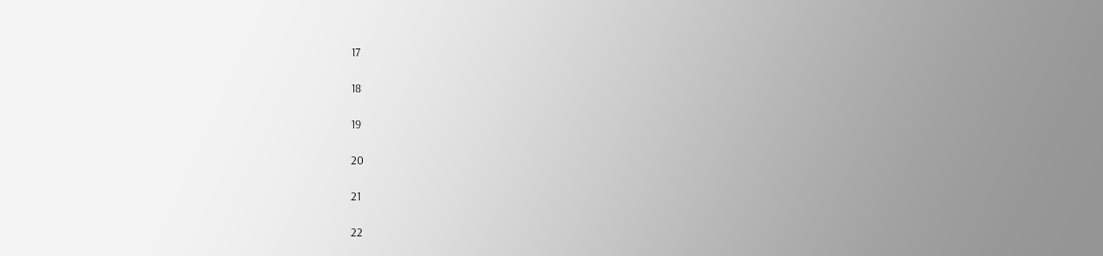17

18

19

20

21

22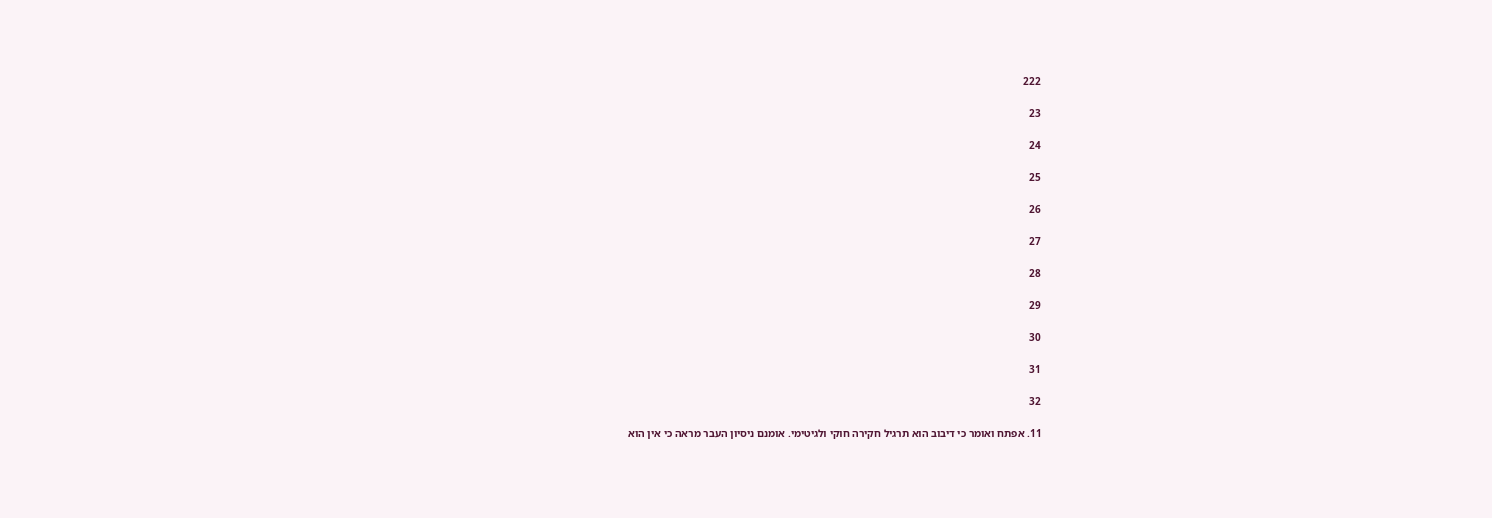222

23

24

25

26

27

28

29

30

31

32

11. אפתח ואומר כי דיבוב הוא תרגיל חקירה חוקי ולגיטימי. אומנם ניסיון העבר מראה כי אין הוא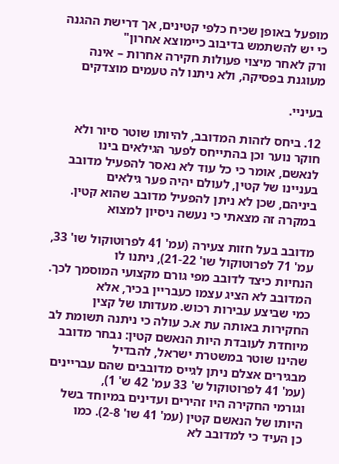מופעל באופן שכיח כלפי קטינים, אך דרישת ההגנה כי יש להשתמש בדיבוב כיימוצא אחרון"
ורק לאחר מיצוי פעולות חקירה אחרות – אינה מעוגנת בפסיקה, ולא ניתנו לה טעמים מוצדקים

בעיניי.

12. ביחס לזהות המדובב, להיותו שוטר סיור ולא חוקר נוער וכן בהתייחס לפער הגילאים בינו
לנאשם, אומר כי כל עוד לא נאסר להפעיל מדובב בעניינו של קטין, לעולם יהיה פער גילאים
ביניהם, שכן לא ניתן להפעיל מדובב שהוא קטין. במקרה זה מצאתי כי נעשה ניסיון למצוא

מדובב בעל חזות צעירה (עמ' 41 לפרוטוקול שו' 33, עמ' 71 לפרוטוקול שו' 21-22), ניתנו לו
הנחיות כיצד לדובב מפי גורם מקצועי המוסמך לכך. המדובב לא הציג עצמו כעבריין בכיר, אלא
כמי שביצע עבירות רכוש. מעדותו של קצין החקירות באותה עת א.כ עולה כי ניתנה תשומת לב
מיוחדת לעובדת היות הנאשם קטין: נבחר מדובב שהינו שוטר במשטרת ישראל, להבדיל
מבגירים אצלם ניתן לגייס מדובבים שהם עבריינים (עמ' 41 לפרוטוקול ש' 33 עמ' 42 ש' 1),
וגורמי החקירה היו זהירים ועדינים במיוחד בשל היותו של הנאשם קטין (עמ' 41 שו' 2-8). כמו
כן העיד כי למדובב לא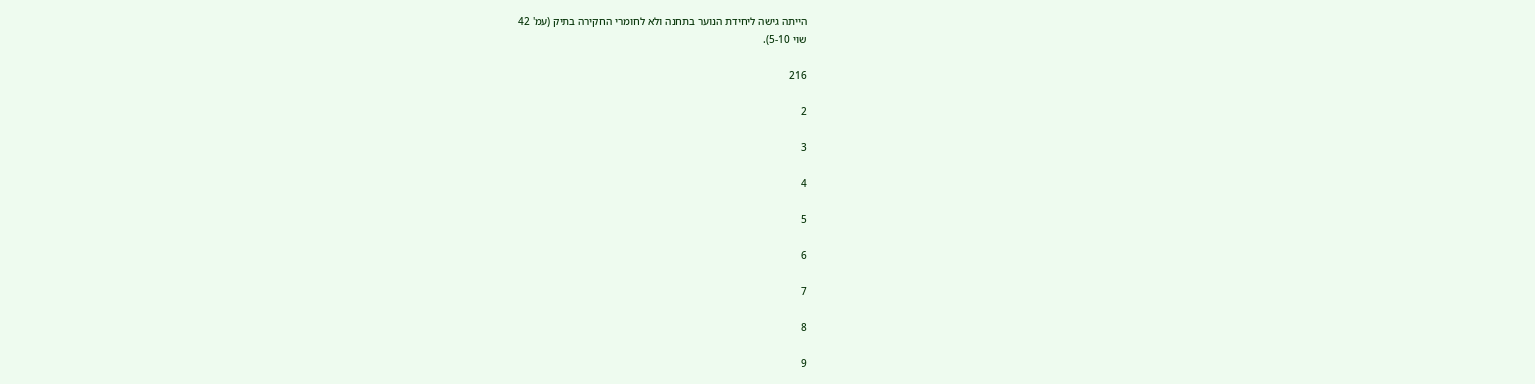הייתה גישה ליחידת הנוער בתחנה ולא לחומרי החקירה בתיק (עמ' 42
שוי 5-10).

216

2

3

4

5

6

7

8

9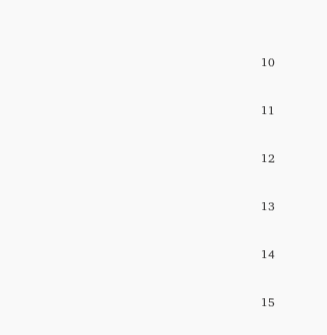10

11

12

13

14

15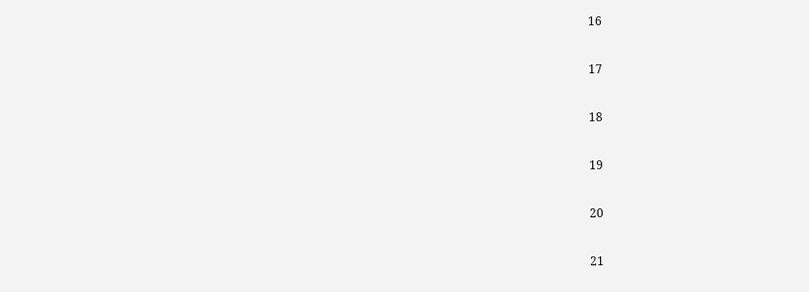16

17

18

19

20

21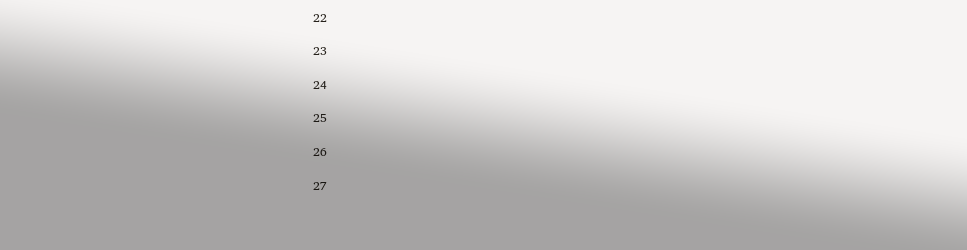22

23

24

25

26

27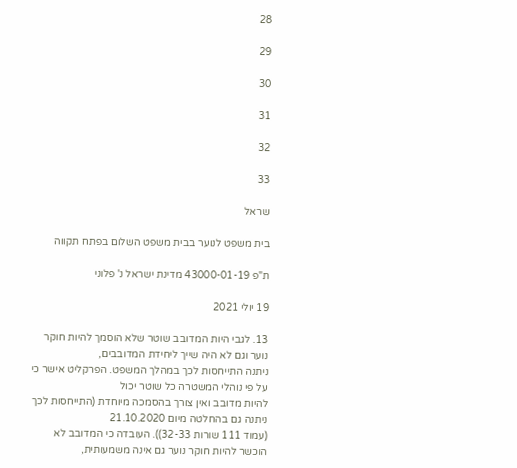28

29

30

31

32

33

שראל

בית משפט לנוער בבית משפט השלום בפתח תקווה

ת"פ 43000-01-19 מדינת ישראל נ' פלוני

19 יולי 2021

13. לגבי היות המדובב שוטר שלא הוסמך להיות חוקר נוער וגם לא היה שייך ליחידת המדובבים,
ניתנה התייחסות לכך במהלך המשפט. הפרקליט אישר כי על פי נוהלי המשטרה כל שוטר יכול
להיות מדובב ואין צורך בהסמכה מיוחדת (התייחסות לכך ניתנה גם בהחלטה מיום 21.10.2020
(עמוד 111 שורות 32-33)). העובדה כי המדובב לא הוכשר להיות חוקר נוער גם אינה משמעותית,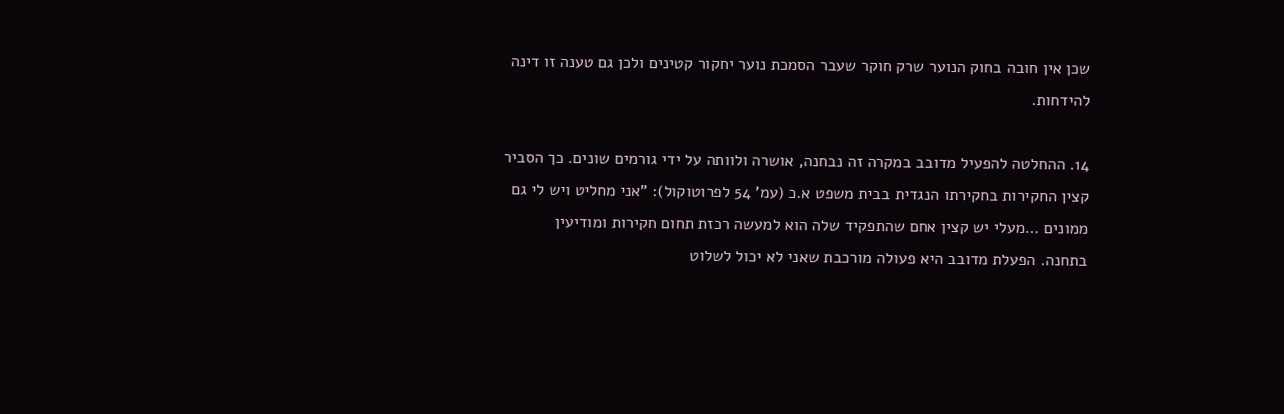שכן אין חובה בחוק הנוער שרק חוקר שעבר הסמכת נוער יחקור קטינים ולכן גם טענה זו דינה
להידחות.

14. ההחלטה להפעיל מדובב במקרה זה נבחנה, אושרה ולוותה על ידי גורמים שונים. כך הסביר
קצין החקירות בחקירתו הנגדית בבית משפט א.כ (עמ' 54 לפרוטוקול): "אני מחליט ויש לי גם
ממונים …מעלי יש קצין אחם שהתפקיד שלה הוא למעשה רכזת תחום חקירות ומודיעין
בתחנה. הפעלת מדובב היא פעולה מורכבת שאני לא יכול לשלוט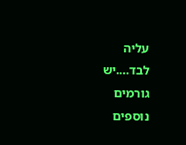עליה לבד….יש גורמים
נוספים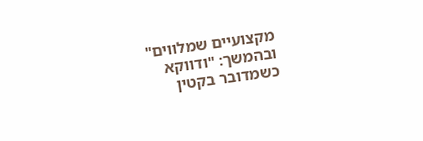מקצועיים שמלווים" ובהמשך: "ודווקא כשמדובר בקטין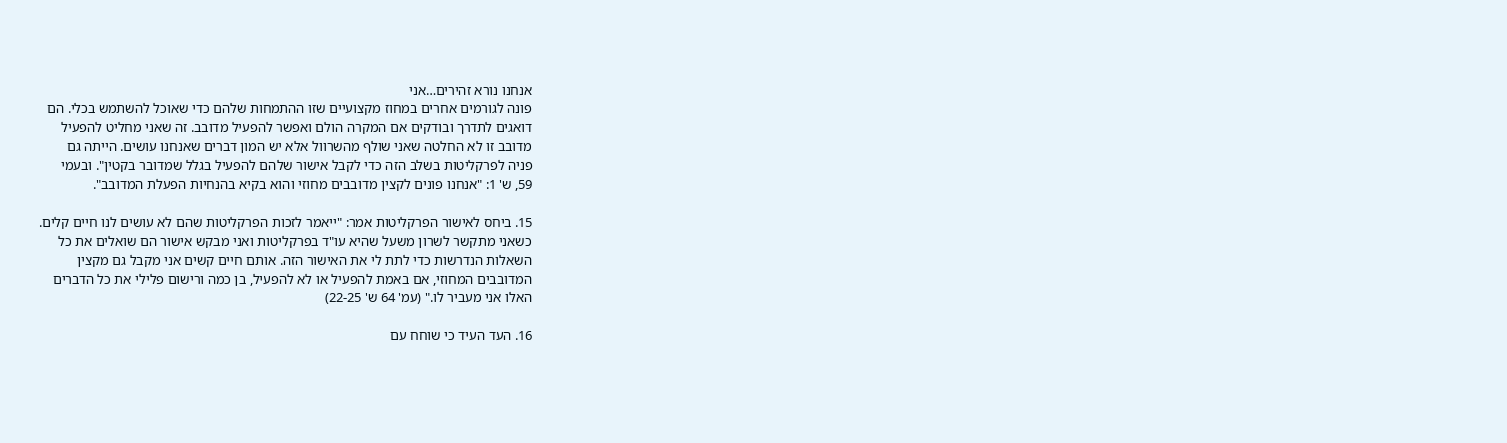אנחנו נורא זהירים…אני
פונה לגורמים אחרים במחוז מקצועיים שזו ההתמחות שלהם כדי שאוכל להשתמש בכלי. הם
דואגים לתדרך ובודקים אם המקרה הולם ואפשר להפעיל מדובב. זה שאני מחליט להפעיל
מדובב זו לא החלטה שאני שולף מהשרוול אלא יש המון דברים שאנחנו עושים. הייתה גם
פניה לפרקליטות בשלב הזה כדי לקבל אישור שלהם להפעיל בגלל שמדובר בקטין". ובעמי
59, ש' 1: "אנחנו פונים לקצין מדובבים מחוזי והוא בקיא בהנחיות הפעלת המדובב".

15. ביחס לאישור הפרקליטות אמר: "ייאמר לזכות הפרקליטות שהם לא עושים לנו חיים קלים.
כשאני מתקשר לשרון משעל שהיא עו"ד בפרקליטות ואני מבקש אישור הם שואלים את כל
השאלות הנדרשות כדי לתת לי את האישור הזה. אותם חיים קשים אני מקבל גם מקצין
המדובבים המחוזי, אם באמת להפעיל או לא להפעיל, בן כמה ורישום פלילי את כל הדברים
האלו אני מעביר לו." (עמ' 64 ש' 22-25)

16. העד העיד כי שוחח עם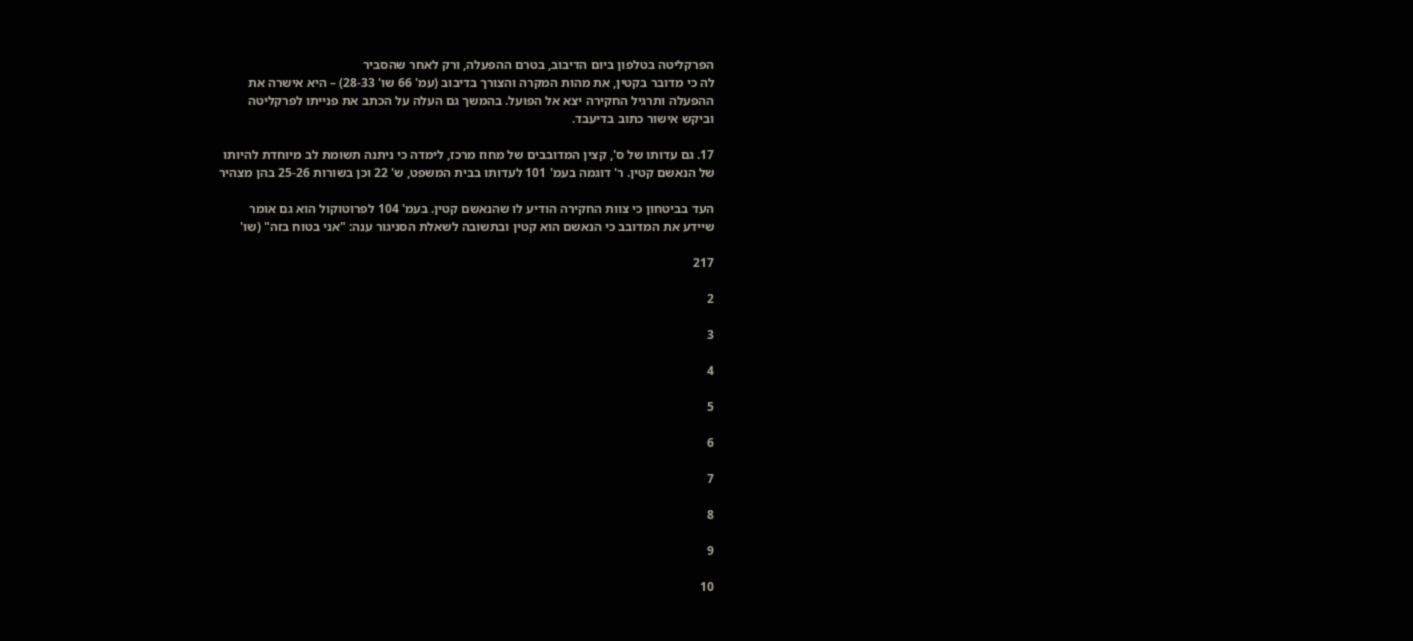הפרקליטה בטלפון ביום הדיבוב, בטרם ההפעלה, ורק לאחר שהסביר
לה כי מדובר בקטין, את מהות המקרה והצורך בדיבוב (עמ' 66 שו' 28-33) – היא אישרה את
ההפעלה ותרגיל החקירה יצא אל הפועל. בהמשך גם העלה על הכתב את פנייתו לפרקליטה
וביקש אישור כתוב בדיעבד.

17. גם עדותו של ס', קצין המדובבים של מחוז מרכז, לימדה כי ניתנה תשומת לב מיוחדת להיותו
של הנאשם קטין. ר' דוגמה בעמ' 101 לעדותו בבית המשפט, ש' 22 וכן בשורות 25-26 בהן מצהיר

העד בביטחון כי צוות החקירה הודיע לו שהנאשם קטין. בעמ' 104 לפרוטוקול הוא גם אומר
שיידע את המדובב כי הנאשם הוא קטין ובתשובה לשאלת הסניגור ענה: "אני בטוח בזה" (שו'

217

2

3

4

5

6

7

8

9

10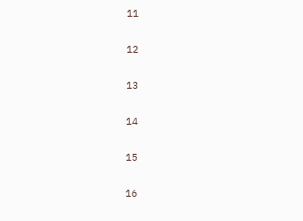11

12

13

14

15

16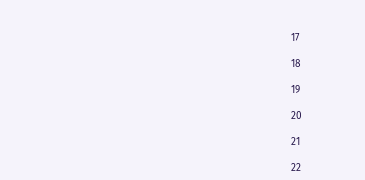17

18

19

20

21

22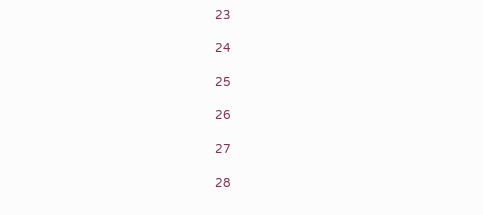23

24

25

26

27

28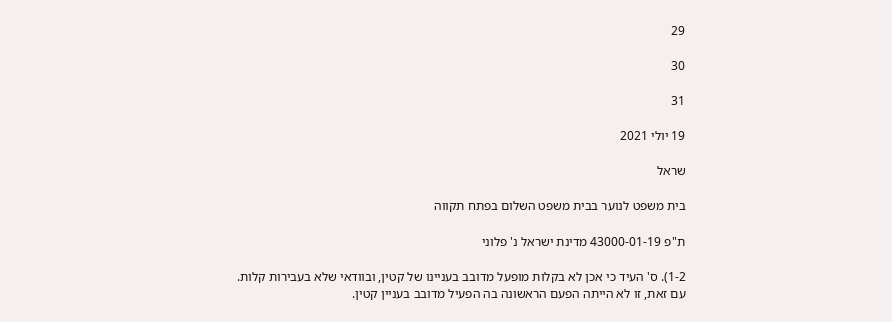29

30

31

19 יולי 2021

שראל

בית משפט לנוער בבית משפט השלום בפתח תקווה

ת"פ 43000-01-19 מדינת ישראל נ' פלוני

1-2). ס' העיד כי אכן לא בקלות מופעל מדובב בעניינו של קטין, ובוודאי שלא בעבירות קלות.
עם זאת, זו לא הייתה הפעם הראשונה בה הפעיל מדובב בעניין קטין.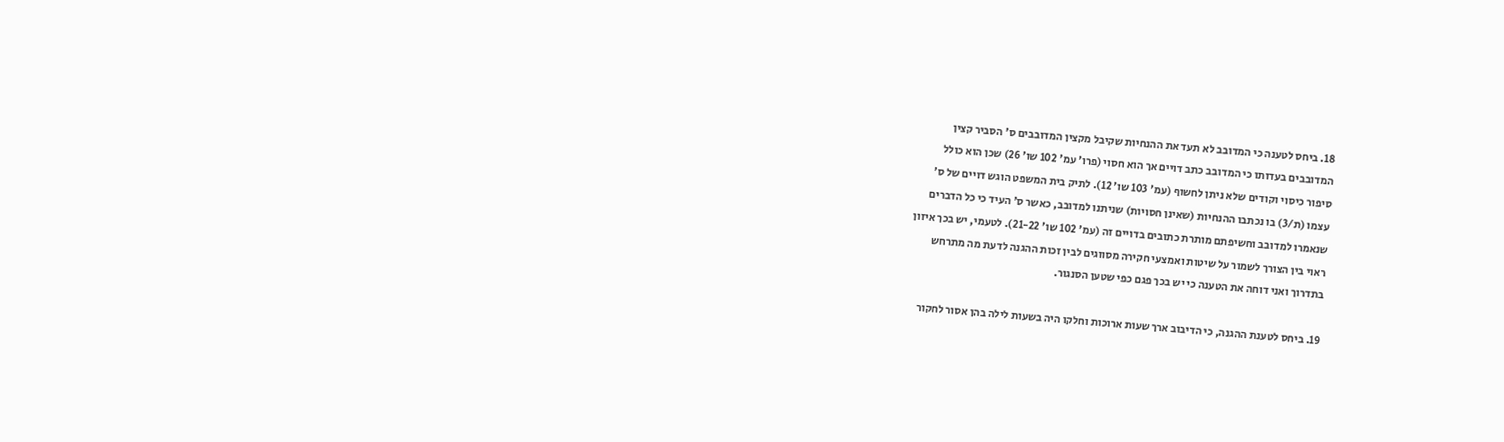18. ביחס לטענה כי המדובב לא תעד את ההנחיות שקיבל מקצין המדובבים ס' הסביר קצין
המדובבים בעדותו כי המדובב כתב דויים אך הוא חסוי (פרו' עמ' 102 שו' 26) שכן הוא כולל
סיפור כיסוי וקודים שלא ניתן לחשוף (עמ' 103 שו' 12). לתיק בית המשפט הוגש דויים של ס'
עצמו (ת/3) בו נכתבו ההנחיות (שאינן חסויות) שניתנו למדובב, כאשר ס' העיד כי כל הדברים
שנאמרו למדובב וחשיפתם מותרת כתובים בדויים זה (עמ' 102 שו' 21-22). לטעמי, יש בכך איזון
ראוי בין הצורך לשמור על שיטות ואמצעי חקירה מסווגים לבין זכות ההגנה לדעת מה מתרחש
בתדרוך ואני דוחה את הטענה כי יש בכך פגם כפי שטען הסנגור.

19. ביחס לטענת ההגנה, כי הדיבוב ארך שעות ארוכות וחלקו היה בשעות לילה בהן אסור לחקור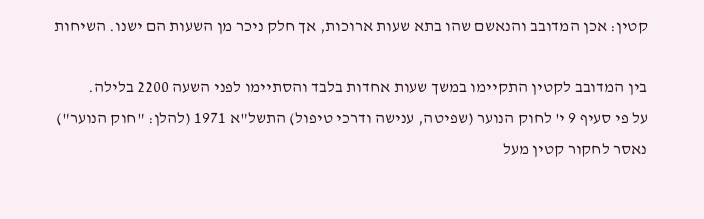קטין: אכן המדובב והנאשם שהו בתא שעות ארוכות, אך חלק ניכר מן השעות הם ישנו. השיחות

בין המדובב לקטין התקיימו במשך שעות אחדות בלבד והסתיימו לפני השעה 2200 בלילה.
על פי סעיף 9 י' לחוק הנוער (שפיטה, ענישה ודרכי טיפול) התשל"א 1971 (להלן: "חוק הנוער")
נאסר לחקור קטין מעל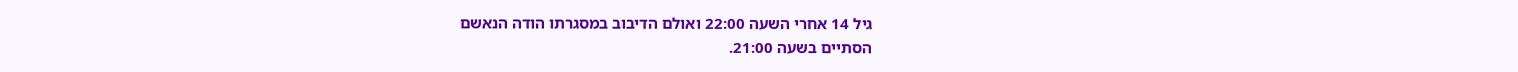גיל 14 אחרי השעה 22:00 ואולם הדיבוב במסגרתו הודה הנאשם
הסתיים בשעה 21:00.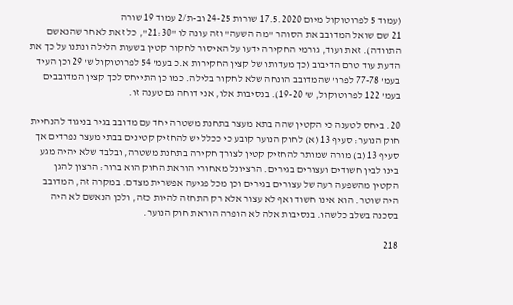(עמוד 5 לפרוטוקול מיום 17.5.2020 שורות 24-25 וב-ת/2 עמוד 19 שורה
21 שם שואל המדובב את הסוהר "מה השעה" וזה עונה לו "21:30", כל זאת לאחר שהנאשם
התוודה). זאת ועוד, גורמי החקירה ידעו על האיסור לחקור קטין בשעות הלילה ונתנו על כך את
הדעת עוד טרם הדיבוב (כך מעדותו של קצין החקירות א.כ בעמ' 54 לפרוטוקול ש' 29 וכן העיד
בעמ' 77-78 לפרו' שהמדובב הונחה שלא לחקור בלילה. כמו כן התייחס לכך קצין המדובבים
בעמ' 122 לפרוטוקול, ש' 19-20). בנסיבות אלו, אני דוחה גם טענה זו.

20. ביחס לטענה כי הקטין שהה בתא מעצר בתחנת משטרה יחד עם מדובב בגיר בניגוד להנחיית
חוק הנוער: סעיף 13 (א) לחוק הנוער קובע כי ככלל יש להחזיק קטינים בבתי מעצר נפרדים אך
סעיף 13 (ב) מורה שמותר להחזיק קטין לצורך חקירה בתחנת משטרה, ובלבד שלא יהיה מגע
בינו לבין חשודים ועצורים בגירים. הרציונל מאחורי הוראת החוק הוא ברור: הרצון להגן
הקטין מהשפעה רעה של עצורים בגירים וכן מכל פגיעה אפשרית מצדם. במקרה זה, המדובב
היה שוטר. הוא אינו חשוד ואף לא עצור אלא רק התחזה להיות כזה, ולכן הנאשם לא היה
בסכנה בשלב כלשהו. בנסיבות אלה לא הופרה הוראת חוק הנוער.

218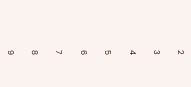2

3

4

5

6

7

8

9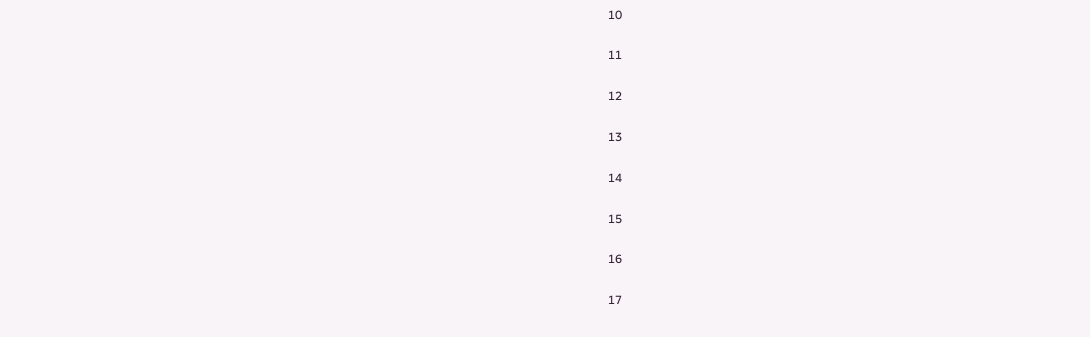10

11

12

13

14

15

16

17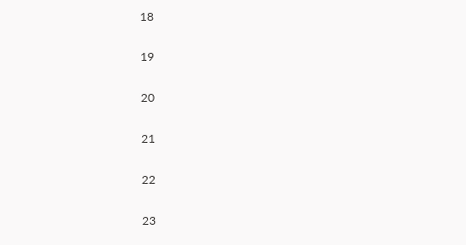18

19

20

21

22

23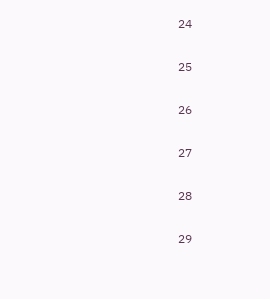24

25

26

27

28

29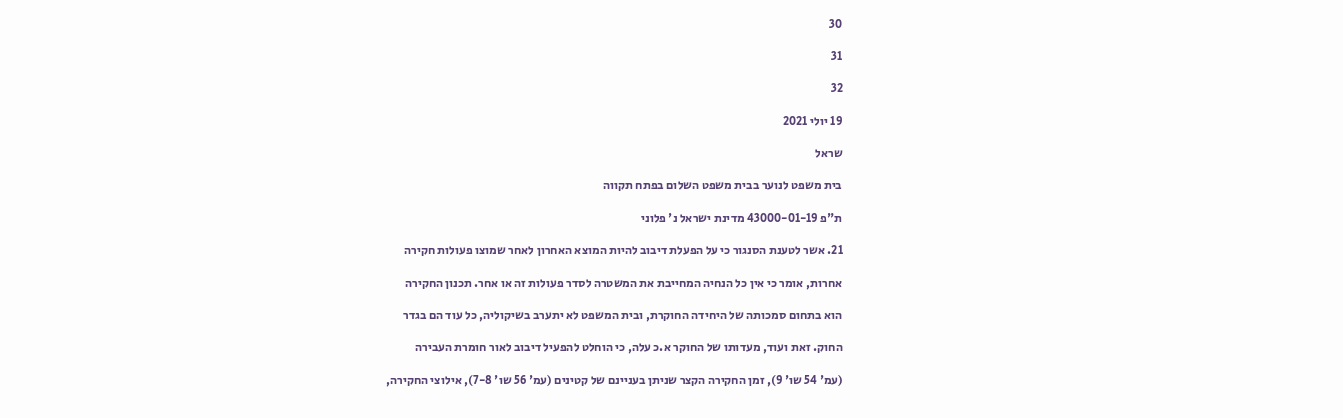30

31

32

19 יולי 2021

שראל

בית משפט לנוער בבית משפט השלום בפתח תקווה

ת"פ 43000-01-19 מדינת ישראל נ' פלוני

21. אשר לטענת הסנגור כי על הפעלת דיבוב להיות המוצא האחרון לאחר שמוצו פעולות חקירה

אחרות, אומר כי אין כל הנחיה המחייבת את המשטרה לסדר פעולות זה או אחר. תכנון החקירה

הוא בתחום סמכותה של היחידה החוקרת, ובית המשפט לא יתערב בשיקוליה, כל עוד הם בגדר

החוק. זאת ועוד, מעדותו של החוקר א.כ עלה, כי הוחלט להפעיל דיבוב לאור חומרת העבירה

(עמ' 54 שו' 9), זמן החקירה הקצר שניתן בעניינם של קטינים (עמ' 56 שו' 7-8), אילוצי החקירה,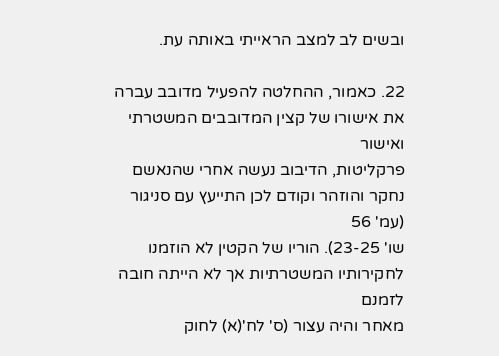ובשים לב למצב הראייתי באותה עת.

22. כאמור, ההחלטה להפעיל מדובב עברה את אישורו של קצין המדובבים המשטרתי ואישור
פרקליטות, הדיבוב נעשה אחרי שהנאשם נחקר והוזהר וקודם לכן התייעץ עם סניגור (עמ' 56
שו' 23-25). הוריו של הקטין לא הוזמנו לחקירותיו המשטרתיות אך לא הייתה חובה לזמנם
מאחר והיה עצור (ס' לח'(א) לחוק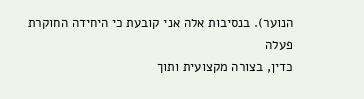הנוער). בנסיבות אלה אני קובעת כי היחידה החוקרת פעלה
כדין, בצורה מקצועית ותוך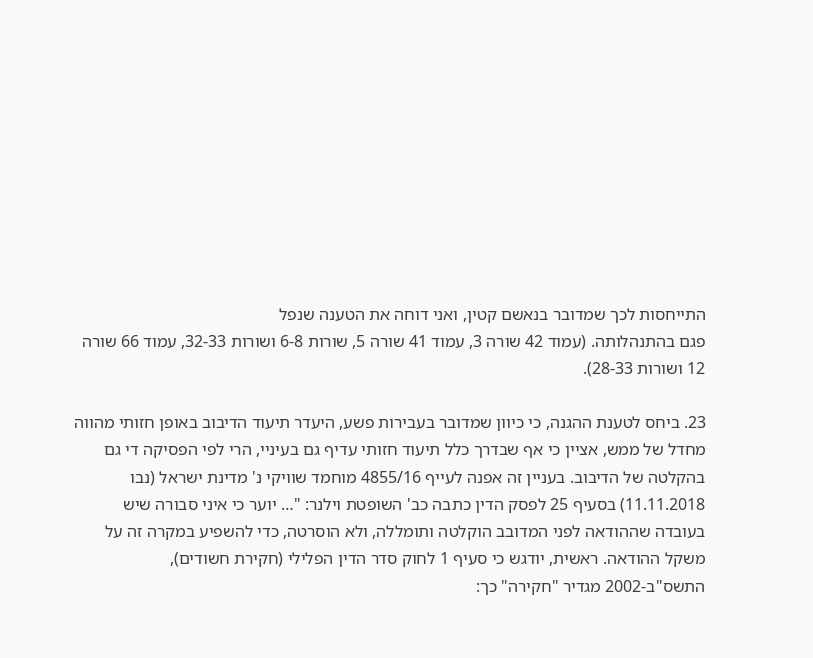התייחסות לכך שמדובר בנאשם קטין, ואני דוחה את הטענה שנפל
פגם בהתנהלותה. (עמוד 42 שורה 3, עמוד 41 שורה 5, שורות 6-8 ושורות 32-33, עמוד 66 שורה
12 ושורות 28-33).

23. ביחס לטענת ההגנה, כי כיוון שמדובר בעבירות פשע, היעדר תיעוד הדיבוב באופן חזותי מהווה
מחדל של ממש, אציין כי אף שבדרך כלל תיעוד חזותי עדיף גם בעיניי, הרי לפי הפסיקה די גם
בהקלטה של הדיבוב. בעניין זה אפנה לעייף 4855/16 מוחמד שוויקי נ' מדינת ישראל (נבו
11.11.2018) בסעיף 25 לפסק הדין כתבה כב' השופטת וילנר: "… יוער כי איני סבורה שיש
בעובדה שההודאה לפני המדובב הוקלטה ותומללה, ולא הוסרטה, כדי להשפיע במקרה זה על
משקל ההודאה. ראשית, יודגש כי סעיף 1 לחוק סדר הדין הפלילי (חקירת חשודים),
התשס"ב-2002 מגדיר "חקירה" כך: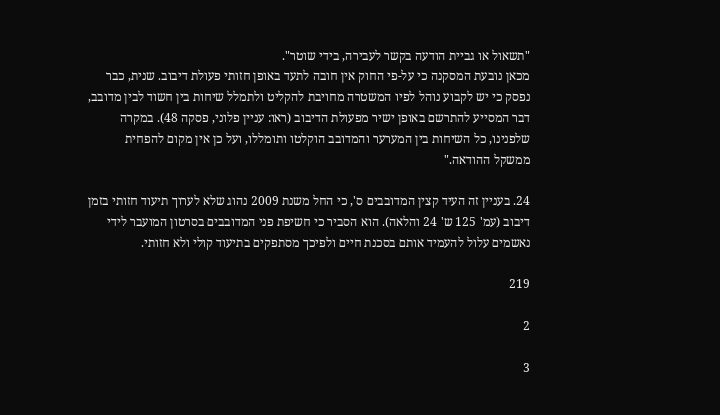"תשאול או גביית הודעה בקשר לעבירה, בידי שוטר".
מכאן נובעת המסקנה כי על-פי החוק אין חובה לתעד באופן חזותי פעולת דיבוב. שנית, כבר
נפסק כי יש לקבוע נוהל לפיו המשטרה מחויבת להקליט ולתמלל שיחות בין חשוד לבין מדובב,
דבר המסייע להתרשם באופן ישיר מפעולת הדיבוב (ראו: עניין פלוני, פסקה 48). במקרה
שלפנינו, כל השיחות בין המערער והמדובב הוקלטו ותומללו, ועל כן אין מקום להפחית
ממשקל ההודאה."

24. בעניין זה העיד קצין המדובבים ס', כי החל משנת 2009 נהוג שלא לערוך תיעוד חזותי בזמן
דיבוב (עמ' 125 ש' 24 והלאה). הוא הסביר כי חשיפת פני המדובבים בסרטון המועבר לידי
נאשמים עלול להעמיד אותם בסכנת חיים ולפיכך מסתפקים בתיעוד קולי ולא חזותי.

219

2

3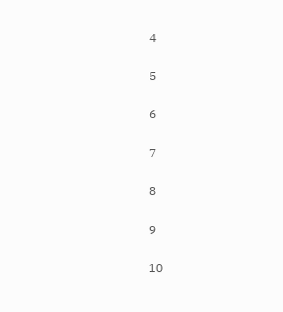4

5

6

7

8

9

10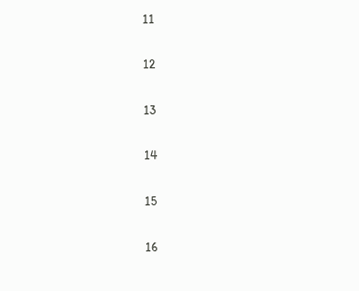11

12

13

14

15

16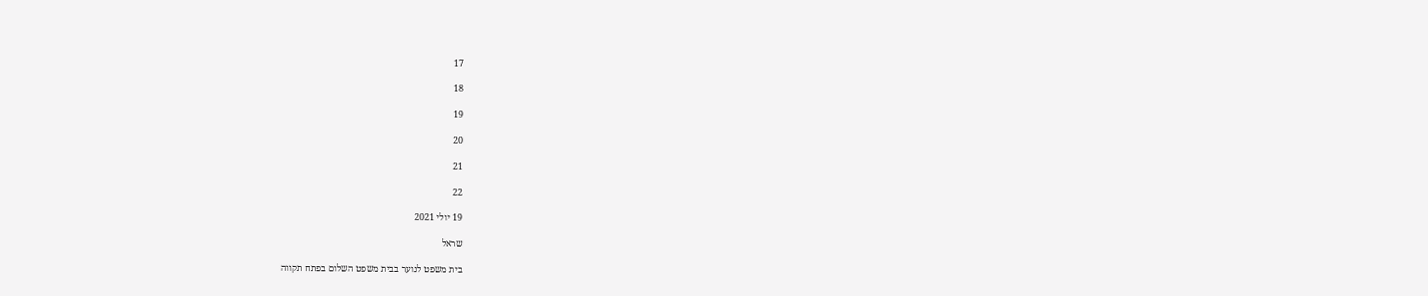17

18

19

20

21

22

19 יולי 2021

שראל

בית משפט לנוער בבית משפט השלום בפתח תקווה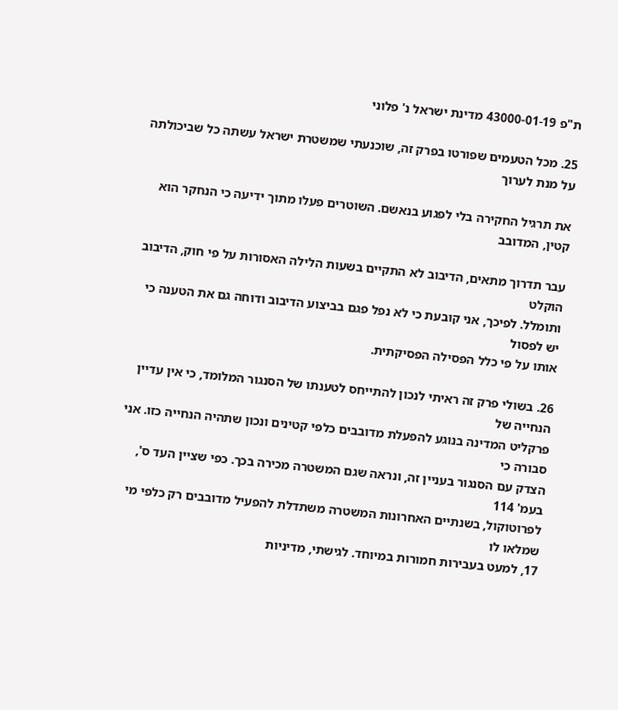ת"פ 43000-01-19 מדינת ישראל נ' פלוני

25. מכל הטעמים שפורטו בפרק זה, שוכנעתי שמשטרת ישראל עשתה כל שביכולתה על מנת לערוך

את תרגיל החקירה בלי לפגוע בנאשם. השוטרים פעלו מתוך ידיעה כי הנחקר הוא קטין, המדובב

עבר תדרוך מתאים, הדיבוב לא התקיים בשעות הלילה האסורות על פי חוק, הדיבוב הוקלט
ותומלל. לפיכך, אני קובעת כי לא נפל פגם בביצוע הדיבוב ודוחה גם את הטענה כי יש לפסול
אותו על פי כלל הפסילה הפסיקתית.

26. בשולי פרק זה ראיתי לנכון להתייחס לטענתו של הסנגור המלומד, כי אין עדיין הנחייה של
פרקליט המדינה בנוגע להפעלת מדובבים כלפי קטינים ונכון שתהיה הנחייה כזו. אני סבורה כי
הצדק עם הסנגור בעניין זה, ונראה שגם המשטרה מכירה בכך. כפי שציין העד ס', בעמ' 114
לפרוטוקול, בשנתיים האחרונות המשטרה משתדלת להפעיל מדובבים רק כלפי מי שמלאו לו
17, למעט בעבירות חמורות במיוחד. לגישתי, מדיניות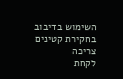השימוש בדיבוב בחקירת קטינים צריכה
לקחת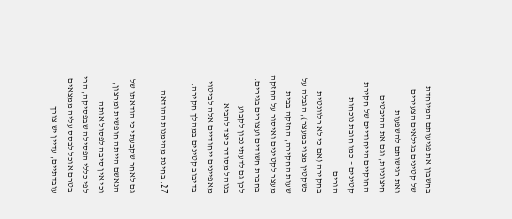בחשבון את פגיעותם המיוחדת של קטינים בגילאים הצעירים ואת רגישותם להשפעות
חיצוניות, וגם את ההיבטים החוקיים הייחודיים של חקירת קטינים – כמו חובת נוכחות הורים
בחקירה (אם כי לא רלוונטית כשקטין מצוי במעצר), הגבלה על שעות החקירה, החזקה בבית
מעצר לקטינים ואיסור על החזקה בחברת חשודים ועצורים בגירים. לכן גם לדעתי נכון לקבוע
בנוהל מסודר כיצד להביא מאפיינים ייחודיים אלה לביטוי בדיבוב קטינים במהלך חקירה.

27. בחינת מהימנות ההודאה

גם לאחר שקבעתי כי הודאתו של הנאשם הייתה חופשית ומרצון, וכי אין סיבה לפסול אותה
לפי כללי הפסילה שבפסיקה, הרי בטרם אוכל לבסס עליה ממצאים עובדתיים, עדיין יש צורך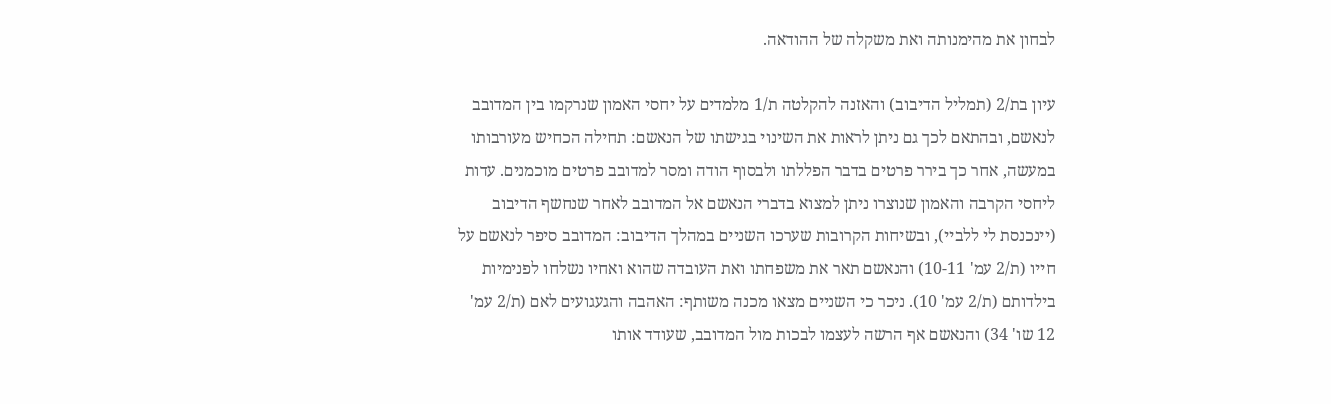לבחון את מהימנותה ואת משקלה של ההודאה.

עיון בת/2 (תמליל הדיבוב) והאזנה להקלטה ת/1 מלמדים על יחסי האמון שנרקמו בין המדובב
לנאשם, ובהתאם לכך גם ניתן לראות את השינוי בגישתו של הנאשם: תחילה הכחיש מעורבותו
במעשה, אחר כך בירר פרטים בדבר הפללתו ולבסוף הודה ומסר למדובב פרטים מוכמנים. עדות
ליחסי הקרבה והאמון שנוצרו ניתן למצוא בדברי הנאשם אל המדובב לאחר שנחשף הדיבוב
(יינכנסת לי ללביי), ובשיחות הקרובות שערכו השניים במהלך הדיבוב: המדובב סיפר לנאשם על
חייו (ת/2 עמ' 10-11) והנאשם תאר את משפחתו ואת העובדה שהוא ואחיו נשלחו לפנימיות
בילדותם (ת/2 עמ' 10). ניכר כי השניים מצאו מכנה משותף: האהבה והגעגועים לאם (ת/2 עמ'
12 שו' 34) והנאשם אף הרשה לעצמו לבכות מול המדובב, שעודד אותו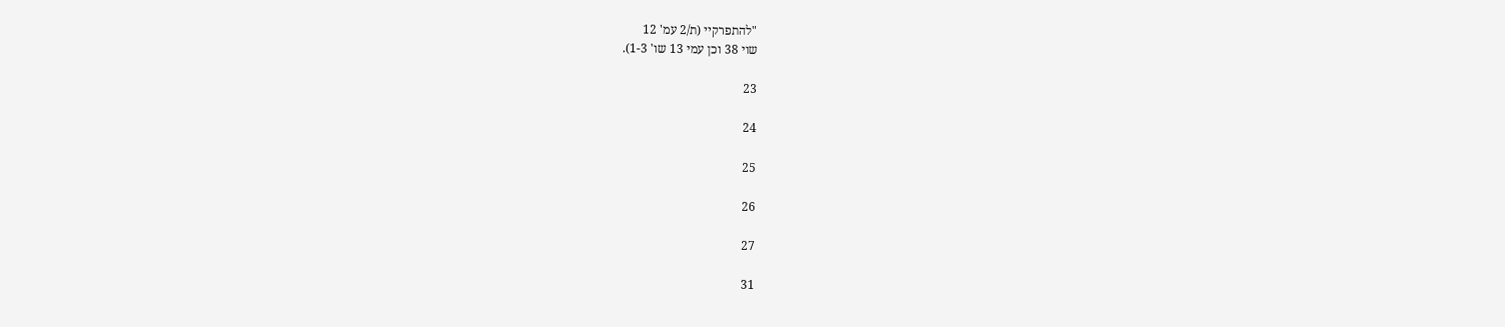"להתפרקיי (ת/2 עמ' 12
שוי 38 וכן עמי 13 שו' 1-3).

23

24

25

26

27

31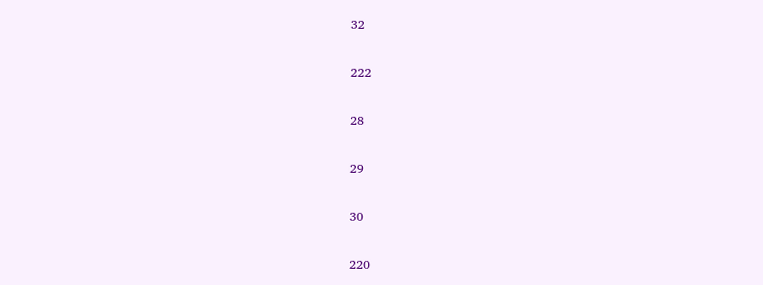32

222

28

29

30

220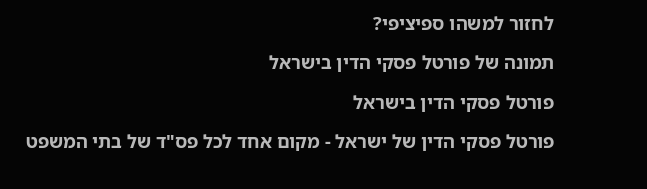לחזור למשהו ספיציפי?

תמונה של פורטל פסקי הדין בישראל

פורטל פסקי הדין בישראל

פורטל פסקי הדין של ישראל - מקום אחד לכל פס"ד של בתי המשפט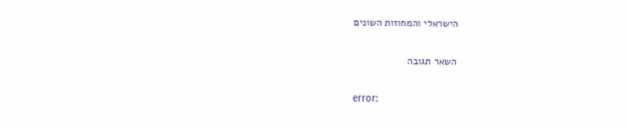הישראלי והמחוזות השונים

השאר תגובה

error: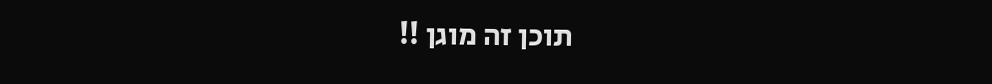תוכן זה מוגן !!